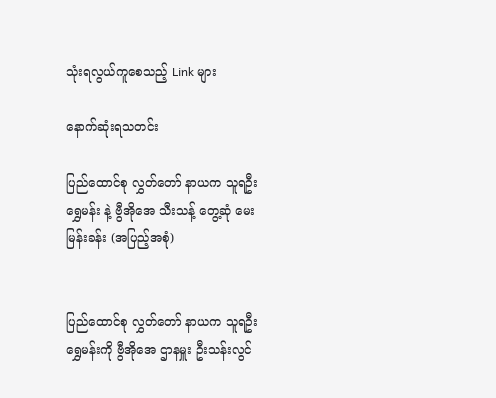သုံးရလွယ်ကူစေသည့် Link များ

နောက်ဆုံးရသတင်း

ပြည်ထောင်စု လွှတ်တော် နာယက သူရဦးရွှေမန်း နဲ့ ဗွီအိုအေ သီးသန့် တွေ့ဆုံ မေးမြန်းခန်း (အပြည့်အစုံ)


ပြည်ထောင်စု လွှတ်တော် နာယက သူရဦးရွှေမန်းကို ဗွီအိုအေ ဌာနမှူး ဦးသန်းလွင်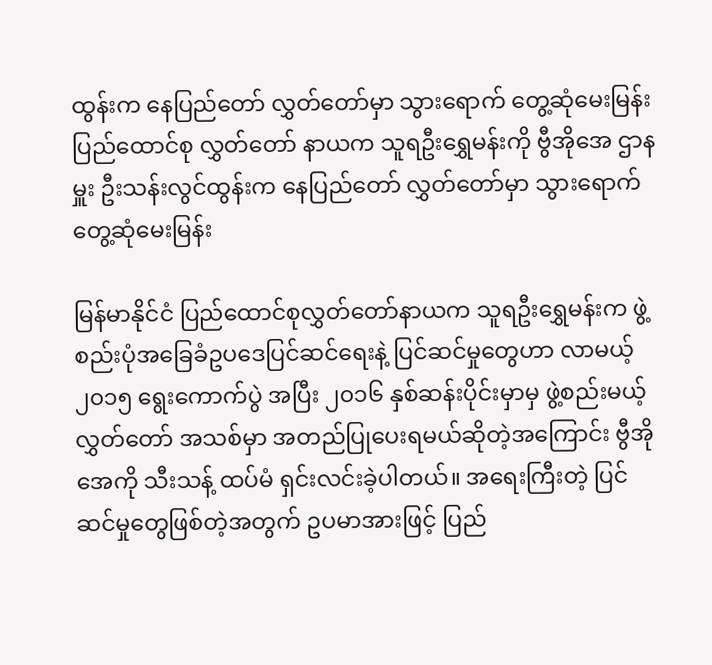ထွန်းက နေပြည်တော် လွှတ်တော်မှာ သွားရောက် တွေ့ဆုံမေးမြန်း
ပြည်ထောင်စု လွှတ်တော် နာယက သူရဦးရွှေမန်းကို ဗွီအိုအေ ဌာနမှူး ဦးသန်းလွင်ထွန်းက နေပြည်တော် လွှတ်တော်မှာ သွားရောက် တွေ့ဆုံမေးမြန်း

မြန်မာနိုင်ငံ ပြည်ထောင်စုလွှတ်တော်နာယက သူရဦးရွှေမန်းက ဖွဲ့စည်းပုံအခြေခံဥပဒေပြင်ဆင်ရေးနဲ့ ပြင်ဆင်မှုတွေဟာ လာမယ့် ၂၀၁၅ ရွေးကောက်ပွဲ အပြီး ၂၀၁၆ နှစ်ဆန်းပိုင်းမှာမှ ဖွဲ့စည်းမယ့် လွှတ်တော် အသစ်မှာ အတည်ပြုပေးရမယ်ဆိုတဲ့အကြောင်း ဗွီအိုအေကို သီးသန့် ထပ်မံ ရှင်းလင်းခဲ့ပါတယ်။ အရေးကြီးတဲ့ ပြင်ဆင်မှုတွေဖြစ်တဲ့အတွက် ဥပမာအားဖြင့် ပြည်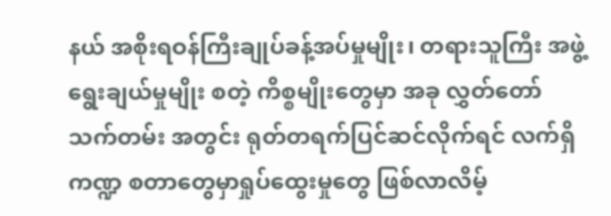နယ် အစိုးရဝန်ကြီးချုပ်ခန့်အပ်မှုမျိုး၊ တရားသူကြီး အဖွဲ့ ရွေးချယ်မှုမျိုး စတဲ့ ကိစ္စမျိုးတွေမှာ အခု လွှတ်တော်သက်တမ်း အတွင်း ရုတ်တရက်ပြင်ဆင်လိုက်ရင် လက်ရှိ ကဏ္ဍ စတာတွေမှာရှုပ်ထွေးမှုတွေ ဖြစ်လာလိမ့်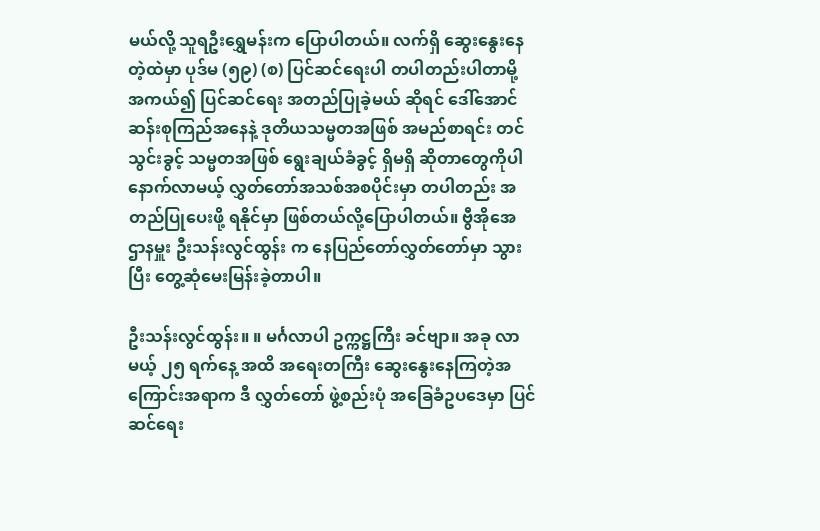မယ်လို့ သူရဦးရွှေမန်းက ပြောပါတယ်။ လက်ရှိ ဆွေးနွေးနေတဲ့ထဲမှာ ပုဒ်မ (၅၉) (စ) ပြင်ဆင်ရေးပါ တပါတည်းပါတာမို့ အကယ်၍ ပြင်ဆင်ရေး အတည်ပြုခဲ့မယ် ဆိုရင် ဒေါ်အောင်ဆန်းစုကြည်အနေနဲ့ ဒုတိယသမ္မတအဖြစ် အမည်စာရင်း တင်သွင်းခွင့် သမ္မတအဖြစ် ရွေးချယ်ခံခွင့် ရှိမရှိ ဆိုတာတွေကိုပါ နောက်လာမယ့် လွှတ်တော်အသစ်အစပိုင်းမှာ တပါတည်း အတည်ပြုပေးဖို့ ရနိုင်မှာ ဖြစ်တယ်လို့ပြောပါတယ်။ ဗွီအိုအေ ဌာနမှူး ဦးသန်းလွင်ထွန်း က နေပြည်တော်လွှတ်တော်မှာ သွားပြီး တွေ့ဆုံမေးမြန်းခဲ့တာပါ။

ဦးသန်းလွင်ထွန်း။ ။ မင်္ဂလာပါ ဥက္ကဋ္ဌကြီး ခင်ဗျာ။ အခု လာမယ့် ၂၅ ရက်နေ့ အထိ အရေးတကြီး ဆွေးနွေးနေကြတဲ့အကြောင်းအရာက ဒီ လွှတ်တော် ဖွဲ့စည်းပုံ အခြေခံဥပဒေမှာ ပြင်ဆင်ရေး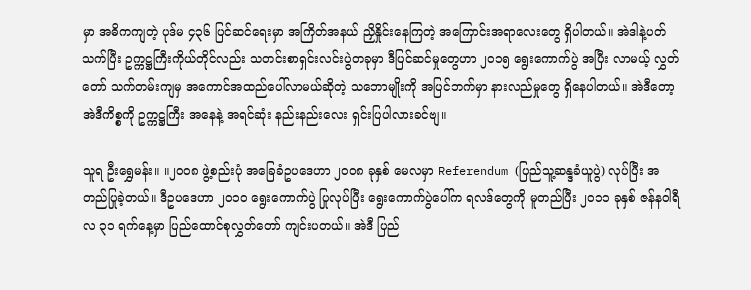မှာ အဓိကကျတဲ့ ပုဒ်မ ၄၃၆ ပြင်ဆင်ရေးမှာ အကြိတ်အနယ် ညှိနှိုင်းနေကြတဲ့ အကြောင်းအရာလေးတွေ ရှိပါတယ်။ အဲဒါနဲ့ပတ်သက်ပြီး ဥက္ကဋ္ဌကြီးကိုယ်တိုင်လည်း သတင်းစာရှင်းလင်းပွဲတခုမှာ ဒီပြင်ဆင်မှုတွေဟာ ၂၀၁၅ ရွေးကောက်ပွဲ အပြီး လာမယ့် လွှတ်တော် သက်တမ်းကျမှ အကောင်အထည်ပေါ်လာမယ်ဆိုတဲ့ သဘောမျိုးကို အပြင်ဘက်မှာ နားလည်မှုတွေ ရှိနေပါတယ်။ အဲဒီတော့ အဲဒီကိစ္စကို ဥက္ကဋ္ဌကြီး အနေနဲ့ အရင်ဆုံး နည်းနည်းလေး ရှင်းပြပါလားခင်ဗျ။

သူရ ဦးရွှေမန်း။ ။၂၀၀၈ ဖွဲ့စည်းပုံ အခြေခံဥပဒေဟာ ၂၀၀၈ ခုနှစ် မေလမှာ Referendum (ပြည်သူ့ဆန္ဒခံယူပွဲ) လုပ်ပြီး အတည်ပြုခဲ့တယ်။ ဒီဥပဒေဟာ ၂၀၁၀ ရွေးကောက်ပွဲ ပြုလုပ်ပြီး ရွေးကောက်ပွဲပေါ်က ရလဒ်တွေကို မူတည်ပြီး ၂၀၁၁ ခုနှစ် ဇန်နဝါရီလ ၃၁ ရက်နေ့မှာ ပြည်ထောင်စုလွှတ်တော် ကျင်းပတယ်။ အဲဒီ ပြည်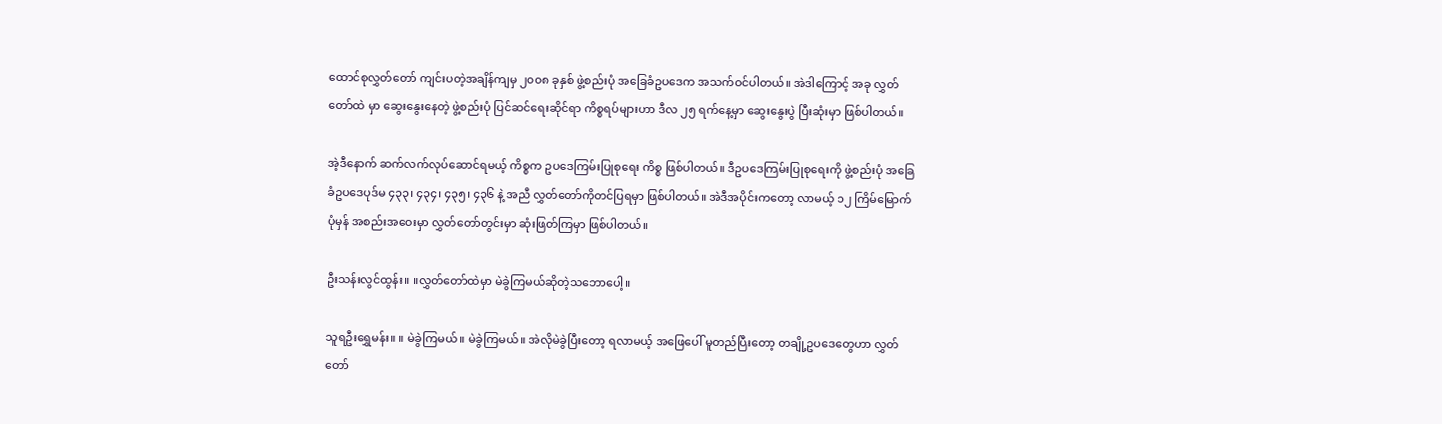ထောင်စုလွှတ်တော် ကျင်းပတဲ့အချိန်ကျမှ ၂၀၀၈ ခုနှစ် ဖွဲ့စည်းပုံ အခြေခံဥပဒေက အသက်ဝင်ပါတယ်။ အဲဒါကြောင့် အခု လွှတ်တော်ထဲ မှာ ဆွေးနွေးနေတဲ့ ဖွဲ့စည်းပုံ ပြင်ဆင်ရေးဆိုင်ရာ ကိစ္စရပ်များဟာ ဒီလ ၂၅ ရက်နေ့မှာ ဆွေးနွေးပွဲ ပြီးဆုံးမှာ ဖြစ်ပါတယ်။

အဲ့ဒီနောက် ဆက်လက်လုပ်ဆောင်ရမယ့် ကိစ္စက ဥပဒေကြမ်းပြုစုရေး ကိစ္စ ဖြစ်ပါတယ်။ ဒီဥပဒေကြမ်းပြုစုရေးကို ဖွဲ့စည်းပုံ အခြေခံဥပဒေပုဒ်မ ၄၃၃၊ ၄၃၄၊ ၄၃၅၊ ၄၃၆ နဲ့ အညီ လွှတ်တော်ကိုတင်ပြရမှာ ဖြစ်ပါတယ်။ အဲဒီအပိုင်းကတော့ လာမယ့် ၁၂ ကြိမ်မြောက် ပုံမှန် အစည်းအဝေးမှာ လွှတ်တော်တွင်းမှာ ဆုံးဖြတ်ကြမှာ ဖြစ်ပါတယ်။

ဦးသန်းလွင်ထွန်း။ ။လွှတ်တော်ထဲမှာ မဲခွဲကြမယ်ဆိုတဲ့သဘောပေါ့။

သူရဦးရွှေမန်း။ ။ မဲခွဲကြမယ်။ မဲခွဲကြမယ်။ အဲလိုမဲခွဲပြီးတော့ ရလာမယ့် အဖြေပေါ် မူတည်ပြီးတော့ တချို့ဥပဒေတွေဟာ လွှတ်တော်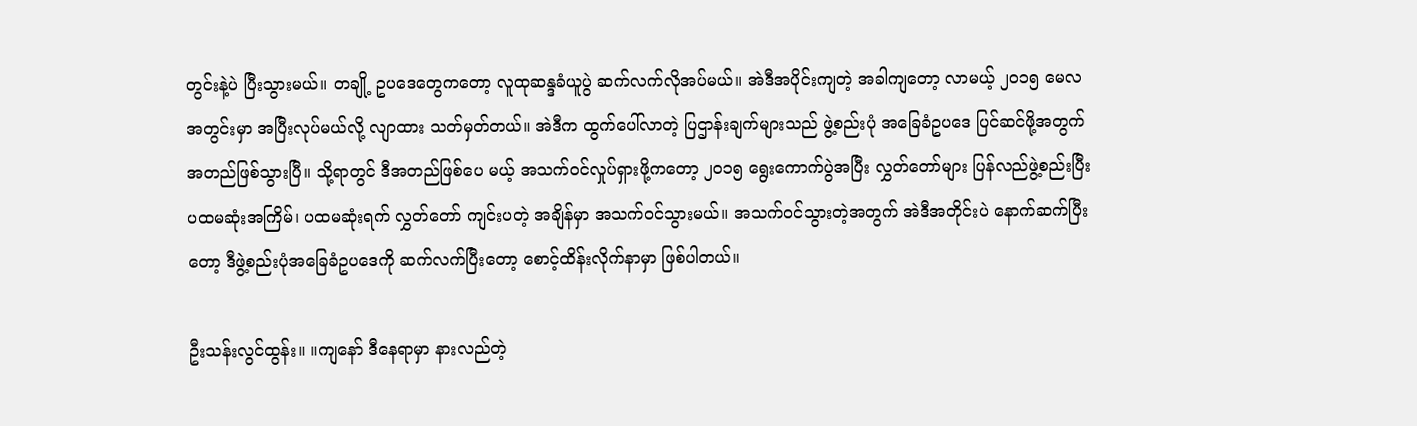တွင်းနဲ့ပဲ ပြီးသွားမယ်။ တချို့ ဥပဒေတွေကတော့ လူထုဆန္ဒခံယူပွဲ ဆက်လက်လိုအပ်မယ်။ အဲဒီအပိုင်းကျတဲ့ အခါကျတော့ လာမယ့် ၂၀၁၅ မေလ အတွင်းမှာ အပြီးလုပ်မယ်လို့ လျာထား သတ်မှတ်တယ်။ အဲဒီက ထွက်ပေါ်လာတဲ့ ပြဌာန်းချက်များသည် ဖွဲ့စည်းပုံ အခြေခံဥပဒေ ပြင်ဆင်ဖို့အတွက် အတည်ဖြစ်သွားပြီ။ သို့ရာတွင် ဒီအတည်ဖြစ်ပေ မယ့် အသက်ဝင်လှုပ်ရှားဖို့ကတော့ ၂၀၁၅ ရွေးကောက်ပွဲအပြီး လွှတ်တော်များ ပြန်လည်ဖွဲ့စည်းပြီး ပထမဆုံးအကြိမ်၊ ပထမဆုံးရက် လွှတ်တော် ကျင်းပတဲ့ အချိန်မှာ အသက်ဝင်သွားမယ်။ အသက်ဝင်သွားတဲ့အတွက် အဲဒီအတိုင်းပဲ နောက်ဆက်ပြီးတော့ ဒီဖွဲ့စည်းပုံအခြေခံဥပဒေကို ဆက်လက်ပြီးတော့ စောင့်ထိန်းလိုက်နာမှာ ဖြစ်ပါတယ်။

ဦးသန်းလွင်ထွန်း။ ။ကျနော် ဒီနေရာမှာ နားလည်တဲ့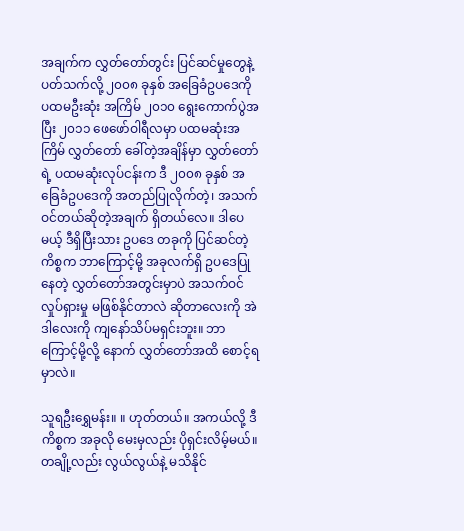အချက်က လွှတ်တော်တွင်း ပြင်ဆင်မှုတွေနဲ့ ပတ်သက်လို့ ၂၀၀၈ ခုနှစ် အခြေခံဥပဒေကို ပထမဦးဆုံး အကြိမ် ၂၀၁၀ ရွေးကောက်ပွဲအပြီး ၂၀၁၁ ဖေဖော်ဝါရီလမှာ ပထမဆုံးအကြိမ် လွှတ်တော် ခေါ်တဲ့အချိန်မှာ လွှတ်တော်ရဲ့ ပထမဆုံးလုပ်ငန်းက ဒီ ၂၀၀၈ ခုနှစ် အခြေခံဥပဒေကို အတည်ပြုလိုက်တဲ့၊ အသက်ဝင်တယ်ဆိုတဲ့အချက် ရှိတယ်လေ။ ဒါပေမယ့် ဒီရှိပြီးသား ဥပဒေ တခုကို ပြင်ဆင်တဲ့ကိစ္စက ဘာကြောင့်မို့ အခုလက်ရှိ ဥပဒေပြုနေတဲ့ လွှတ်တော်အတွင်းမှာပဲ အသက်ဝင်လှုပ်ရှားမှု မဖြစ်နိုင်တာလဲ ဆိုတာလေးကို အဲဒါလေးကို ကျနော်သိပ်မရှင်းဘူး။ ဘာကြောင့်မို့လို့ နောက် လွှတ်တော်အထိ စောင့်ရမှာလဲ။

သူရဦးရွှေမန်း။ ။ ဟုတ်တယ်။ အကယ်လို့ ဒီကိစ္စက အခုလို မေးမှလည်း ပိုရှင်းလိမ့်မယ်။ တချို့လည်း လွယ်လွယ်နဲ့ မသိနိုင်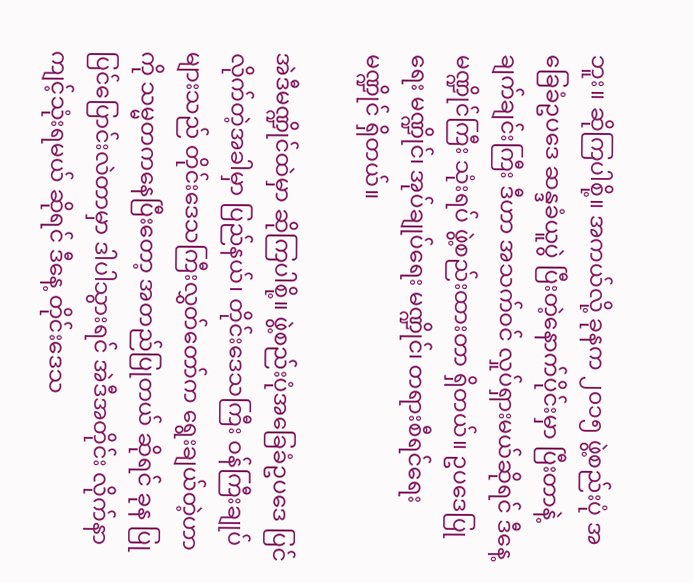ဘူး။ ဆိုကြပါစို့။ အကယ်လို့ ခုနက ၂၀၁၅ ဖွဲ့စည်းပုံ အခြေခံဥပဒေ ဆန္ဒခံယူပွဲ ပြီးတဲ့နောက်ပိုင်းမှာ ပြီးတာနဲ့ ချက်ချင်းကြီး ဒီဟာ အသက်ဝင် လှုပ်ရှားမယ်ဆိုရင် ဒီနေ့ မဏ္ဍိုင်ကြီး သုံးရပ် ဖွဲ့စည်းထားတာ ရှိတယ်။ ဥပဒေပြုရေး မဏ္ဍိုင်၊ အုပ်ချုပ်ရေး မဏ္ဍိုင်၊ တရားစီရင်ရေး မဏ္ဍိုင် ရှိတယ်။

အဲဒီမဏ္ဍိုင်ထဲမှာ ဆိုကြပါစို့။ ဖွဲ့စည်းပုံအခြေခံဥပဒေ ပြင်လိုက်တဲ့အခါမှာ ပြည်နယ်၊ တိုင်းဒေသကြီး ဝန်ကြီးချုပ်များသည် တိုင်းဒေသကြီးလွှတ်တော်က ရွေးချယ်တဲ့ဟာကို သမ္မတကနေပြီးတော့ အတည်ပြုတယ် ဆိုရင် ခုန ပြုပြင်ပြောင်းလဲတာမှာ ဒါပါသွားရင် အဲဒီအတိုင်း လိုက်နာကျင့်သုံးရမယ် ဆိုရင် ဒီနေ့ တိုင်းဒေသ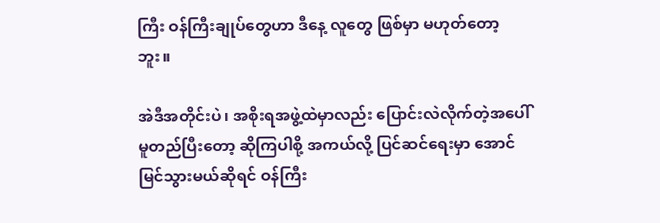ကြီး ဝန်ကြီးချုပ်တွေဟာ ဒီနေ့ လူတွေ ဖြစ်မှာ မဟုတ်တော့ဘူး။

အဲဒီအတိုင်းပဲ၊ အစိုးရအဖွဲ့ထဲမှာလည်း ပြောင်းလဲလိုက်တဲ့အပေါ် မူတည်ပြီးတော့ ဆိုကြပါစို့ အကယ်လို့ ပြင်ဆင်ရေးမှာ အောင်မြင်သွားမယ်ဆိုရင် ဝန်ကြီး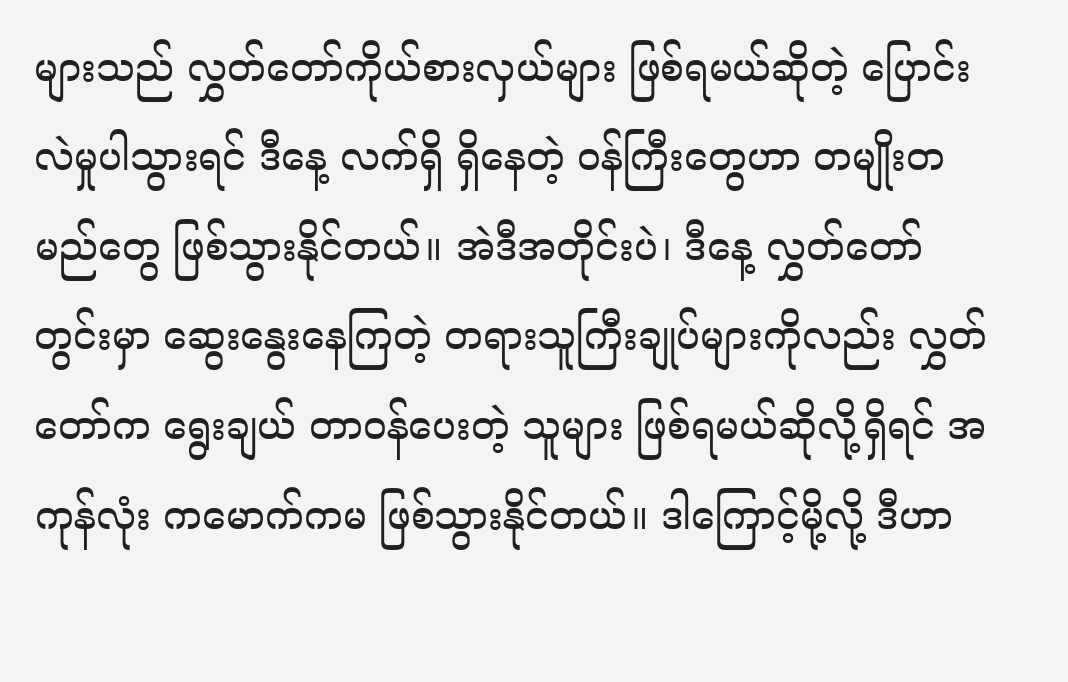များသည် လွှတ်တော်ကိုယ်စားလှယ်များ ဖြစ်ရမယ်ဆိုတဲ့ ပြောင်းလဲမှုပါသွားရင် ဒီနေ့ လက်ရှိ ရှိနေတဲ့ ဝန်ကြီးတွေဟာ တမျိုးတမည်တွေ ဖြစ်သွားနိုင်တယ်။ အဲဒီအတိုင်းပဲ၊ ဒီနေ့ လွှတ်တော်တွင်းမှာ ဆွေးနွေးနေကြတဲ့ တရားသူကြီးချုပ်များကိုလည်း လွှတ်တော်က ရွေးချယ် တာဝန်ပေးတဲ့ သူများ ဖြစ်ရမယ်ဆိုလို့ရှိရင် အကုန်လုံး ကမောက်ကမ ဖြစ်သွားနိုင်တယ်။ ဒါကြောင့်မို့လို့ ဒီဟာ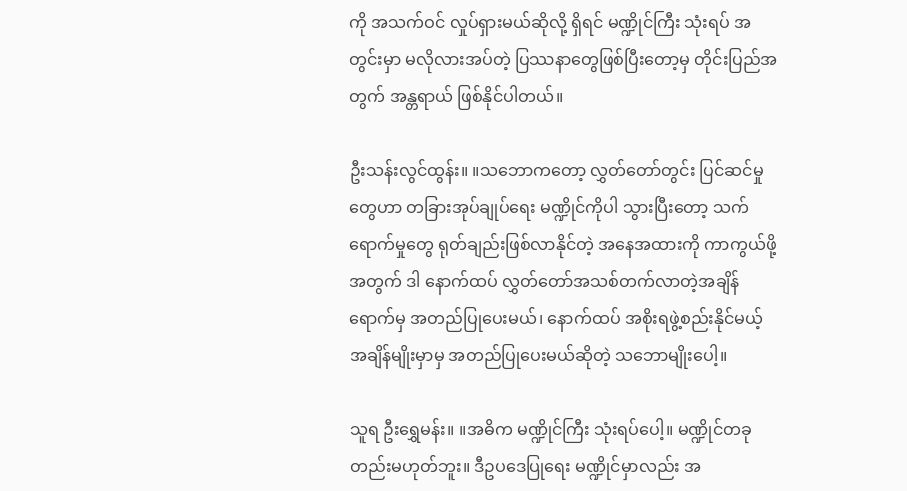ကို အသက်ဝင် လှုပ်ရှားမယ်ဆိုလို့ ရှိရင် မဏ္ဍိုင်ကြီး သုံးရပ် အတွင်းမှာ မလိုလားအပ်တဲ့ ပြဿနာတွေဖြစ်ပြီးတော့မှ တိုင်းပြည်အတွက် အန္တရာယ် ဖြစ်နိုင်ပါတယ်။

ဦးသန်းလွင်ထွန်း။ ။သဘောကတော့ လွှတ်တော်တွင်း ပြင်ဆင်မှုတွေဟာ တခြားအုပ်ချုပ်ရေး မဏ္ဍိုင်ကိုပါ သွားပြီးတော့ သက်ရောက်မှုတွေ ရုတ်ချည်းဖြစ်လာနိုင်တဲ့ အနေအထားကို ကာကွယ်ဖို့အတွက် ဒါ နောက်ထပ် လွှတ်တော်အသစ်တက်လာတဲ့အချိန်ရောက်မှ အတည်ပြုပေးမယ်၊ နောက်ထပ် အစိုးရဖွဲ့စည်းနိုင်မယ့် အချိန်မျိုးမှာမှ အတည်ပြုပေးမယ်ဆိုတဲ့ သဘောမျိုးပေါ့။

သူရ ဦးရွှေမန်း။ ။အဓိက မဏ္ဍိုင်ကြီး သုံးရပ်ပေါ့။ မဏ္ဍိုင်တခုတည်းမဟုတ်ဘူး။ ဒီဥပဒေပြုရေး မဏ္ဍိုင်မှာလည်း အ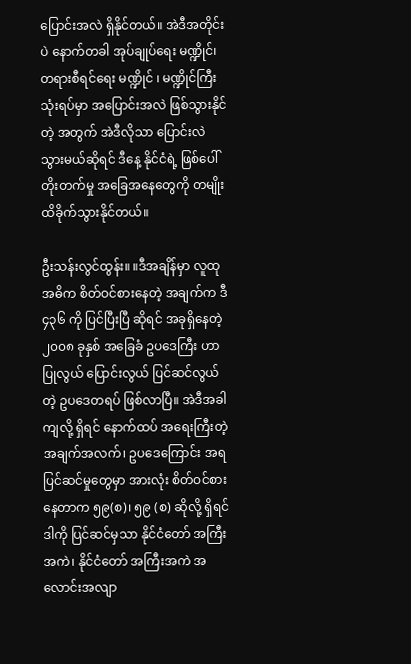ပြောင်းအလဲ ရှိနိုင်တယ်။ အဲဒီအတိုင်းပဲ နောက်တခါ အုပ်ချုပ်ရေး မဏ္ဍိုင်၊ တရားစီရင်ရေး မဏ္ဍိုင် ၊ မဏ္ဍိုင်ကြီး သုံးရပ်မှာ အပြောင်းအလဲ ဖြစ်သွားနိုင်တဲ့ အတွက် အဲဒီလိုသာ ပြောင်းလဲ သွားမယ်ဆိုရင် ဒီနေ့ နိုင်ငံရဲ့ ဖြစ်ပေါ်တိုးတက်မှု အခြေအနေတွေကို တမျိုး ထိခိုက်သွားနိုင်တယ်။

ဦးသန်းလွင်ထွန်း။ ။ဒီအချိန်မှာ လူထု အဓိက စိတ်ဝင်စားနေတဲ့ အချက်က ဒီ ၄၃၆ ကို ပြင်ပြီးပြီ ဆိုရင် အခုရှိနေတဲ့ ၂၀၀၈ ခုနှစ် အခြေခံ ဥပဒေကြီး ဟာ ပြုလွယ် ပြောင်းလွယ် ပြင်ဆင်လွယ်တဲ့ ဥပဒေတရပ် ဖြစ်လာပြီ။ အဲဒီအခါကျလို့ ရှိရင် နောက်ထပ် အရေးကြီးတဲ့ အချက်အလက်၊ ဥပဒေကြောင်း အရ ပြင်ဆင်မှုတွေမှာ အားလုံး စိတ်ဝင်စားနေတာက ၅၉(စ)၊ ၅၉ (စ) ဆိုလို့ ရှိရင် ဒါကို ပြင်ဆင်မှသာ နိုင်ငံတော် အကြီးအကဲ၊ နိုင်ငံတော် အကြီးအကဲ အလောင်းအလျာ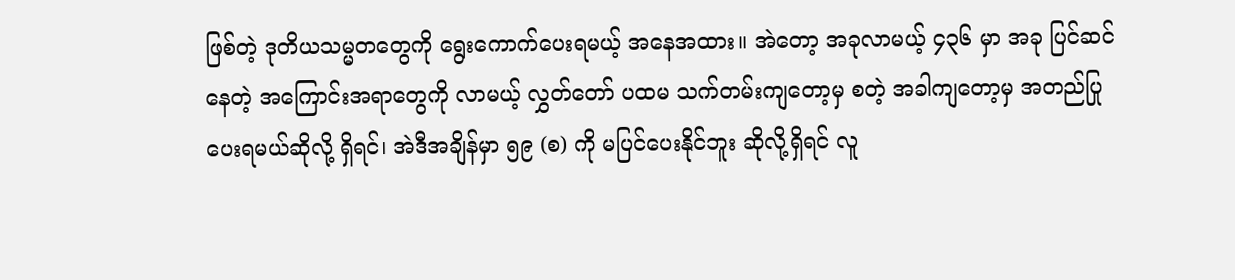ဖြစ်တဲ့ ဒုတိယသမ္မတတွေကို ရွေးကောက်ပေးရမယ့် အနေအထား။ အဲတော့ အခုလာမယ့် ၄၃၆ မှာ အခု ပြင်ဆင်နေတဲ့ အကြောင်းအရာတွေကို လာမယ့် လွှတ်တော် ပထမ သက်တမ်းကျတော့မှ စတဲ့ အခါကျတော့မှ အတည်ပြုပေးရမယ်ဆိုလို့ ရှိရင်၊ အဲဒီအချိန်မှာ ၅၉ (စ) ကို မပြင်ပေးနိုင်ဘူး ဆိုလို့ရှိရင် လူ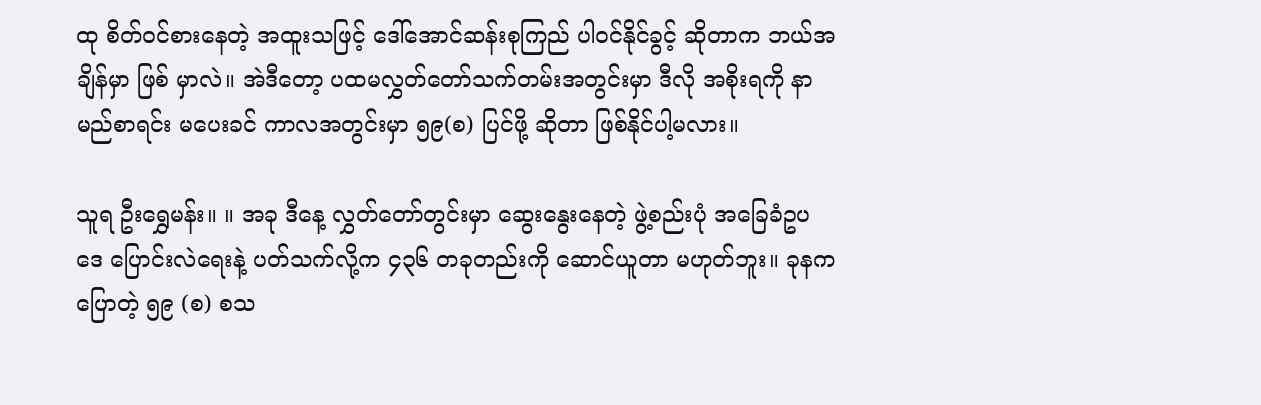ထု စိတ်ဝင်စားနေတဲ့ အထူးသဖြင့် ဒေါ်အောင်ဆန်းစုကြည် ပါဝင်နိုင်ခွင့် ဆိုတာက ဘယ်အချိန်မှာ ဖြစ် မှာလဲ။ အဲဒီတော့ ပထမလွှတ်တော်သက်တမ်းအတွင်းမှာ ဒီလို အစိုးရကို နာမည်စာရင်း မပေးခင် ကာလအတွင်းမှာ ၅၉(စ) ပြင်ဖို့ ဆိုတာ ဖြစ်နိုင်ပါ့မလား။

သူရ ဦးရွှေမန်း။ ။ အခု ဒီနေ့ လွှတ်တော်တွင်းမှာ ဆွေးနွေးနေတဲ့ ဖွဲ့စည်းပုံ အခြေခံဥပဒေ ပြောင်းလဲရေးနဲ့ ပတ်သက်လို့က ၄၃၆ တခုတည်းကို ဆောင်ယူတာ မဟုတ်ဘူး။ ခုနက ပြောတဲ့ ၅၉ (စ) စသ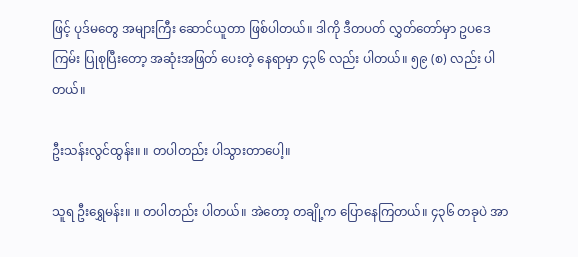ဖြင့် ပုဒ်မတွေ အများကြီး ဆောင်ယူတာ ဖြစ်ပါတယ်။ ဒါကို ဒီတပတ် လွှတ်တော်မှာ ဥပဒေကြမ်း ပြုစုပြီးတော့ အဆုံးအဖြတ် ပေးတဲ့ နေရာမှာ ၄၃၆ လည်း ပါတယ်။ ၅၉ (စ) လည်း ပါတယ်။

ဦးသန်းလွင်ထွန်း။ ။ တပါတည်း ပါသွားတာပေါ့။

သူရ ဦးရွှေမန်း။ ။ တပါတည်း ပါတယ်။ အဲတော့ တချို့က ပြောနေကြတယ်။ ၄၃၆ တခုပဲ အာ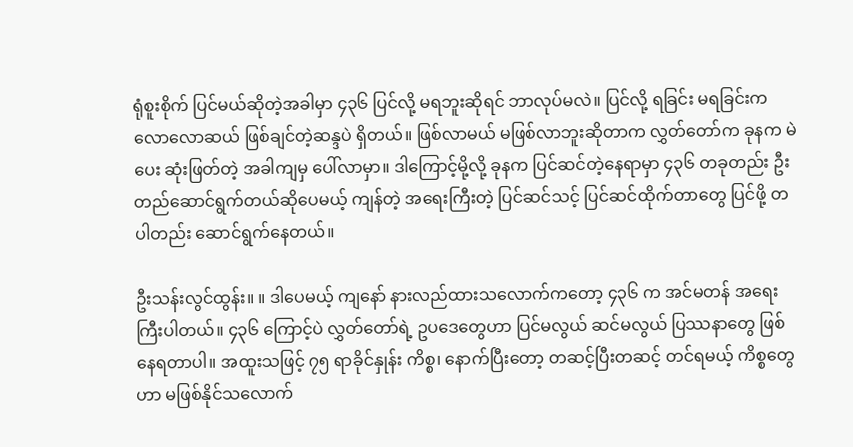ရုံစူးစိုက် ပြင်မယ်ဆိုတဲ့အခါမှာ ၄၃၆ ပြင်လို့ မရဘူးဆိုရင် ဘာလုပ်မလဲ။ ပြင်လို့ ရခြင်း မရခြင်းက လောလောဆယ် ဖြစ်ချင်တဲ့ဆန္ဒပဲ ရှိတယ်။ ဖြစ်လာမယ် မဖြစ်လာဘူးဆိုတာက လွှတ်တော်က ခုနက မဲပေး ဆုံးဖြတ်တဲ့ အခါကျမှ ပေါ်လာမှာ။ ဒါကြောင့်မို့လို့ ခုနက ပြင်ဆင်တဲ့နေရာမှာ ၄၃၆ တခုတည်း ဦးတည်ဆောင်ရွက်တယ်ဆိုပေမယ့် ကျန်တဲ့ အရေးကြီးတဲ့ ပြင်ဆင်သင့် ပြင်ဆင်ထိုက်တာတွေ ပြင်ဖို့ တပါတည်း ဆောင်ရွက်နေတယ်။

ဦးသန်းလွင်ထွန်း။ ။ ဒါပေမယ့် ကျနော် နားလည်ထားသလောက်ကတော့ ၄၃၆ က အင်မတန် အရေးကြီးပါတယ်။ ၄၃၆ ကြောင့်ပဲ လွှတ်တော်ရဲ့ ဥပဒေတွေဟာ ပြင်မလွယ် ဆင်မလွယ် ပြဿနာတွေ ဖြစ်နေရတာပါ။ အထူးသဖြင့် ၇၅ ရာခိုင်နှုန်း ကိစ္စ၊ နောက်ပြီးတော့ တဆင့်ပြီးတဆင့် တင်ရမယ့် ကိစ္စတွေဟာ မဖြစ်နိုင်သလောက်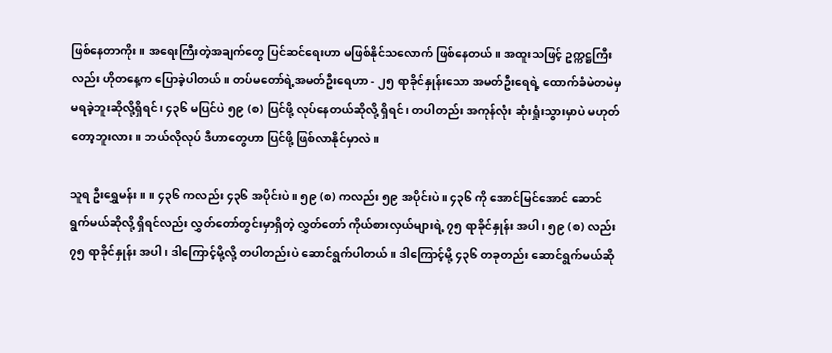ဖြစ်နေတာကိုး။ အရေးကြီးတဲ့အချက်တွေ ပြင်ဆင်ရေးဟာ မဖြစ်နိုင်သလောက် ဖြစ်နေတယ်။ အထူးသဖြင့် ဥက္ကဋ္ဌကြီးလည်း ဟိုတနေ့က ပြောခဲ့ပါတယ်။ တပ်မတော်ရဲ့အမတ်ဦးရေဟာ - ၂၅ ရာခိုင်နှုန်းသော အမတ်ဦးရေရဲ့ ထောက်ခံမဲတမဲမှ မရခဲ့ဘူးဆိုလို့ရှိရင်၊ ၄၃၆ မပြင်ပဲ ၅၉ (စ) ပြင်ဖို့ လုပ်နေတယ်ဆိုလို့ ရှိရင်၊ တပါတည်း အကုန်လုံး ဆုံးရှုံးသွားမှာပဲ မဟုတ်တော့ဘူးလား။ ဘယ်လိုလုပ် ဒီဟာတွေဟာ ပြင်ဖို့ ဖြစ်လာနိုင်မှာလဲ။

သူရ ဦးရွှေမန်း။ ။ ၄၃၆ ကလည်း ၄၃၆ အပိုင်းပဲ။ ၅၉ (စ) ကလည်း ၅၉ အပိုင်းပဲ။ ၄၃၆ ကို အောင်မြင်အောင် ဆောင်ရွက်မယ်ဆိုလို့ ရှိရင်လည်း လွှတ်တော်တွင်းမှာရှိတဲ့ လွှတ်တော် ကိုယ်စားလှယ်များရဲ့ ၇၅ ရာခိုင်နှုန်း အပါ၊ ၅၉ (စ) လည်း ၇၅ ရာခိုင်နှုန်း အပါ၊ ဒါကြောင့်မို့လို့ တပါတည်းပဲ ဆောင်ရွက်ပါတယ်။ ဒါကြောင့်မို့ ၄၃၆ တခုတည်း ဆောင်ရွက်မယ်ဆို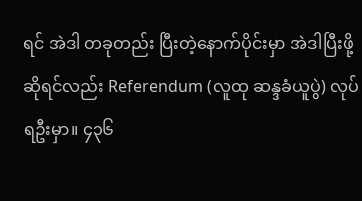ရင် အဲဒါ တခုတည်း ပြီးတဲ့နောက်ပိုင်းမှာ အဲဒါပြီးဖို့ ဆိုရင်လည်း Referendum (လူထု ဆန္ဒခံယူပွဲ) လုပ်ရဦးမှာ။ ၄၃၆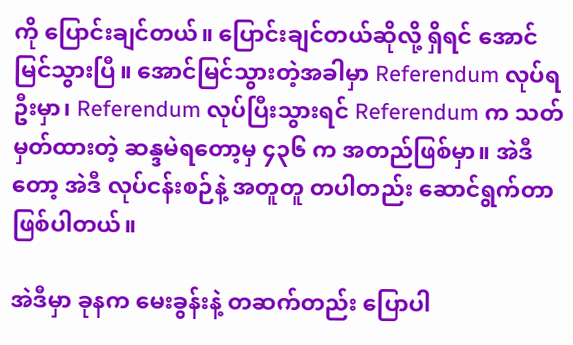ကို ပြောင်းချင်တယ်။ ပြောင်းချင်တယ်ဆိုလို့ ရှိရင် အောင်မြင်သွားပြီ။ အောင်မြင်သွားတဲ့အခါမှာ Referendum လုပ်ရဦးမှာ၊ Referendum လုပ်ပြီးသွားရင် Referendum က သတ်မှတ်ထားတဲ့ ဆန္ဒမဲရတော့မှ ၄၃၆ က အတည်ဖြစ်မှာ။ အဲဒီတော့ အဲဒီ လုပ်ငန်းစဉ်နဲ့ အတူတူ တပါတည်း ဆောင်ရွက်တာ ဖြစ်ပါတယ်။

အဲဒီမှာ ခုနက မေးခွန်းနဲ့ တဆက်တည်း ပြောပါ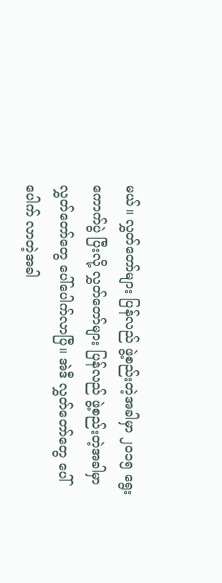မယ်။ လွှတ်တော်များ ပြန်လည် ဖွဲ့စည်းတဲ့အခါမှာ ၂၀၁၅ ရွေးကောက်ပွဲ ပြီးလို့ လွှတ်တော်များ ပြန်လည် ဖွဲ့စည်းတဲ့အခါမှာ လွှတ်တော်တွေ ပေါ်ပေါက်လာပြီ။ အဲဒီ လွှတ်တော်တွေ ပေါ်ပေါက် လာတဲ့အခါ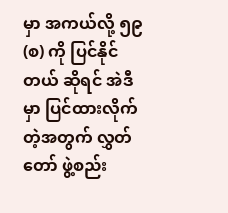မှာ အကယ်လို့ ၅၉ (စ) ကို ပြင်နိုင်တယ် ဆိုရင် အဲဒီမှာ ပြင်ထားလိုက်တဲ့အတွက် လွှတ်တော် ဖွဲ့စည်း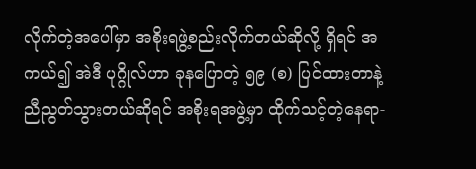လိုက်တဲ့အပေါ်မှာ အစိုးရဖွဲ့စည်းလိုက်တယ်ဆိုလို့ ရှိရင် အကယ်၍ အဲဒီ ပုဂ္ဂိုလ်ဟာ ခုနပြောတဲ့ ၅၉ (စ) ပြင်ထားတာနဲ့ ညီညွတ်သွားတယ်ဆိုရင် အစိုးရအဖွဲ့မှာ ထိုက်သင့်တဲ့နေရာ-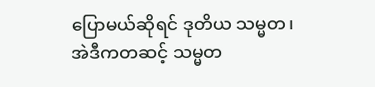ပြောမယ်ဆိုရင် ဒုတိယ သမ္မတ၊ အဲဒီကတဆင့် သမ္မတ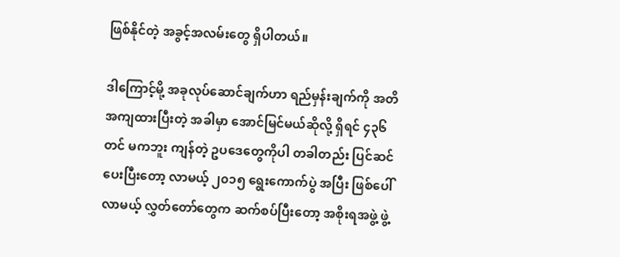ဖြစ်နိုင်တဲ့ အခွင့်အလမ်းတွေ ရှိပါတယ်။

ဒါကြောင့်မို့ အခုလုပ်ဆောင်ချက်ဟာ ရည်မှန်းချက်ကို အတိအကျထားပြီးတဲ့ အခါမှာ အောင်မြင်မယ်ဆိုလို့ ရှိရင် ၄၃၆ တင် မကဘူး ကျန်တဲ့ ဥပဒေတွေကိုပါ တခါတည်း ပြင်ဆင်ပေးပြီးတော့ လာမယ့် ၂၀၁၅ ရွေးကောက်ပွဲ အပြီး ဖြစ်ပေါ်လာမယ့် လွှတ်တော်တွေက ဆက်စပ်ပြီးတော့ အစိုးရအဖွဲ့ ဖွဲ့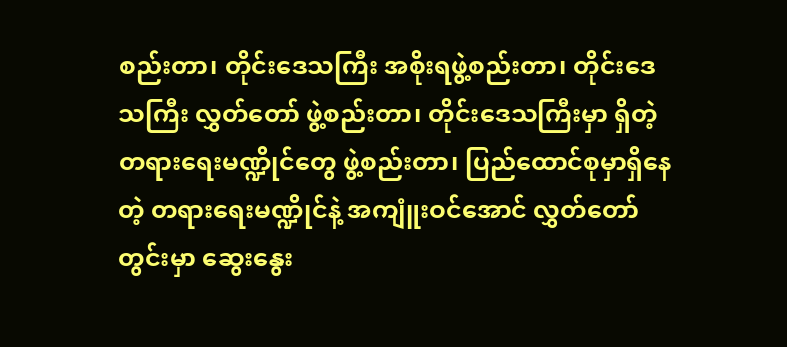စည်းတာ၊ တိုင်းဒေသကြီး အစိုးရဖွဲ့စည်းတာ၊ တိုင်းဒေသကြီး လွှတ်တော် ဖွဲ့စည်းတာ၊ တိုင်းဒေသကြီးမှာ ရှိတဲ့ တရားရေးမဏ္ဍိုင်တွေ ဖွဲ့စည်းတာ၊ ပြည်ထောင်စုမှာရှိနေတဲ့ တရားရေးမဏ္ဍိုင်နဲ့ အကျူံးဝင်အောင် လွှတ်တော်တွင်းမှာ ဆွေးနွေး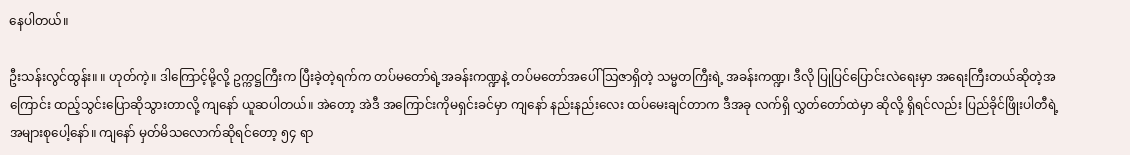နေပါတယ်။

ဦးသန်းလွင်ထွန်း။ ။ ဟုတ်ကဲ့။ ဒါကြောင့်မို့လို့ ဥက္ကဋ္ဌကြီးက ပြီးခဲ့တဲ့ရက်က တပ်မတော်ရဲ့အခန်းကဏ္ဍနဲ့ တပ်မတော်အပေါ် သြဇာရှိတဲ့ သမ္မတကြီးရဲ့ အခန်းကဏ္ဍ၊ ဒီလို ပြုပြင်ပြောင်းလဲရေးမှာ အရေးကြီးတယ်ဆိုတဲ့အကြောင်း ထည့်သွင်းပြောဆိုသွားတာလို့ ကျနော် ယူဆပါတယ်။ အဲတော့ အဲဒီ အကြောင်းကိုမရှင်းခင်မှာ ကျနော် နည်းနည်းလေး ထပ်မေးချင်တာက ဒီအခု လက်ရှိ လွှတ်တော်ထဲမှာ ဆိုလို့ ရှိရင်လည်း ပြည်ခိုင်ဖြိုးပါတီရဲ့ အများစုပေါ့နော်။ ကျနော် မှတ်မိသလောက်ဆိုရင်တော့ ၅၄ ရာ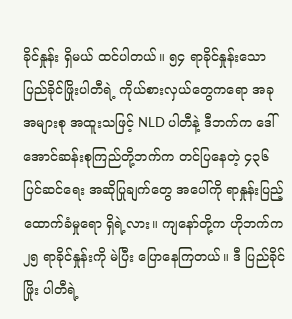ခိုင်နှုန်း ရှိမယ် ထင်ပါတယ်။ ၅၄ ရာခိုင်နှုန်းသော ပြည်ခိုင်ဖြိုးပါတီရဲ့ ကိုယ်စားလှယ်တွေကရော အခု အများစု အထူးသဖြင့် NLD ပါတီနဲ့ ဒီဘက်က ဒေါ်အောင်ဆန်းစုကြည်တို့ဘက်က တင်ပြနေတဲ့ ၄၃၆ ပြင်ဆင်ရေး အဆိုပြုချက်တွေ အပေါ်ကို ရာနှုန်းပြည့် ထောက်ခံမှုရော ရှိရဲ့လား။ ကျနော်တို့က ဟိုဘက်က ၂၅ ရာခိုင်နှုန်းကို မဲပြီး ပြောနေကြတယ်။ ဒီ ပြည်ခိုင်ဖြိုး ပါတီရဲ့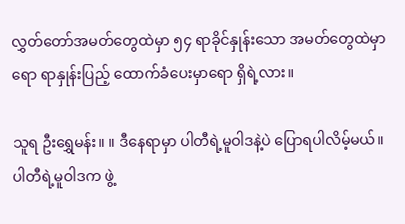လွှတ်တော်အမတ်တွေထဲမှာ ၅၄ ရာခိုင်နှုန်းသော အမတ်တွေထဲမှာရော ရာနှုန်းပြည့် ထောက်ခံပေးမှာရော ရှိရဲ့လား။

သူရ ဦးရွှေမန်း။ ။ ဒီနေရာမှာ ပါတီရဲ့မူဝါဒနဲ့ပဲ ပြောရပါလိမ့်မယ်။ ပါတီရဲ့မူဝါဒက ဖွဲ့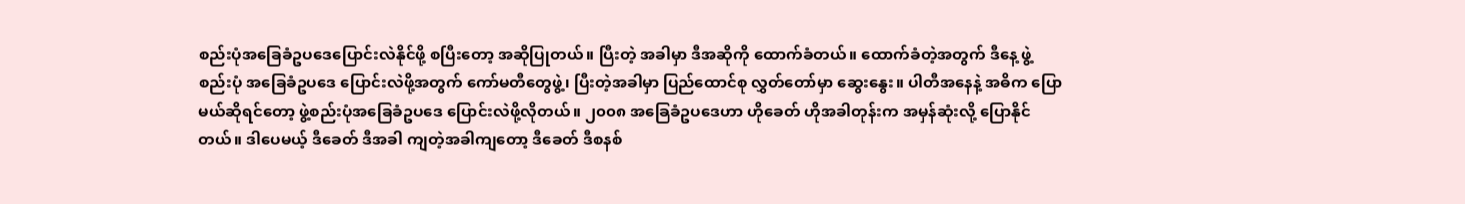စည်းပုံအခြေခံဥပဒေပြောင်းလဲနိုင်ဖို့ စပြီးတော့ အဆိုပြုတယ်။ ပြီးတဲ့ အခါမှာ ဒီအဆိုကို ထောက်ခံတယ်။ ထောက်ခံတဲ့အတွက် ဒီနေ့ ဖွဲ့စည်းပုံ အခြေခံဥပဒေ ပြောင်းလဲဖို့အတွက် ကော်မတီတွေဖွဲ့၊ ပြီးတဲ့အခါမှာ ပြည်ထောင်စု လွှတ်တော်မှာ ဆွေးနွေး။ ပါတီအနေနဲ့ အဓိက ပြောမယ်ဆိုရင်တော့ ဖွဲ့စည်းပုံအခြေခံဥပဒေ ပြောင်းလဲဖို့လိုတယ်။ ၂၀၀၈ အခြေခံဥပဒေဟာ ဟိုခေတ် ဟိုအခါတုန်းက အမှန်ဆုံးလို့ ပြောနိုင်တယ်။ ဒါပေမယ့် ဒီခေတ် ဒီအခါ ကျတဲ့အခါကျတော့ ဒီခေတ် ဒီစနစ်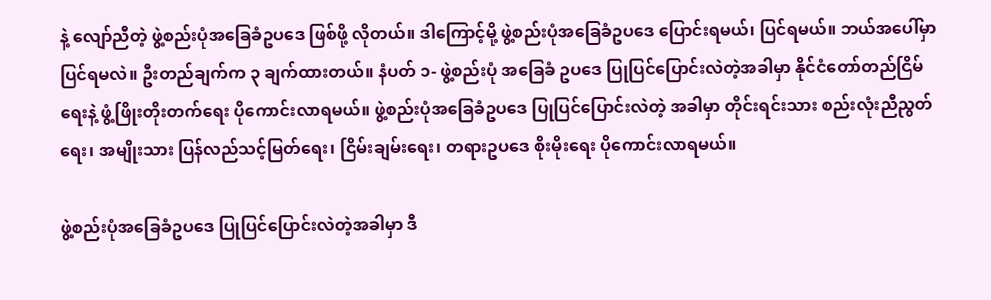နဲ့ လျော်ညီတဲ့ ဖွဲ့စည်းပုံအခြေခံဥပဒေ ဖြစ်ဖို့ လိုတယ်။ ဒါကြောင့်မို့ ဖွဲ့စည်းပုံအခြေခံဥပဒေ ပြောင်းရမယ်၊ ပြင်ရမယ်။ ဘယ်အပေါ်မှာ ပြင်ရမလဲ။ ဦးတည်ချက်က ၃ ချက်ထားတယ်။ နံပတ် ၁- ဖွဲ့စည်းပုံ အခြေခံ ဥပဒေ ပြုပြင်ပြောင်းလဲတဲ့အခါမှာ နိုင်ငံတော်တည်ငြိမ်ရေးနဲ့ ဖွံ့ဖြိုးတိုးတက်ရေး ပိုကောင်းလာရမယ်။ ဖွဲ့စည်းပုံအခြေခံဥပဒေ ပြုပြင်ပြောင်းလဲတဲ့ အခါမှာ တိုင်းရင်းသား စည်းလုံးညီညွတ်ရေး၊ အမျိုးသား ပြန်လည်သင့်မြတ်ရေး၊ ငြိမ်းချမ်းရေး၊ တရားဥပဒေ စိုးမိုးရေး ပိုကောင်းလာရမယ်။

ဖွဲ့စည်းပုံအခြေခံဥပဒေ ပြုပြင်ပြောင်းလဲတဲ့အခါမှာ ဒီ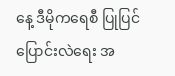နေ့ ဒီမိုကရေစီ ပြုပြင်ပြောင်းလဲရေး အ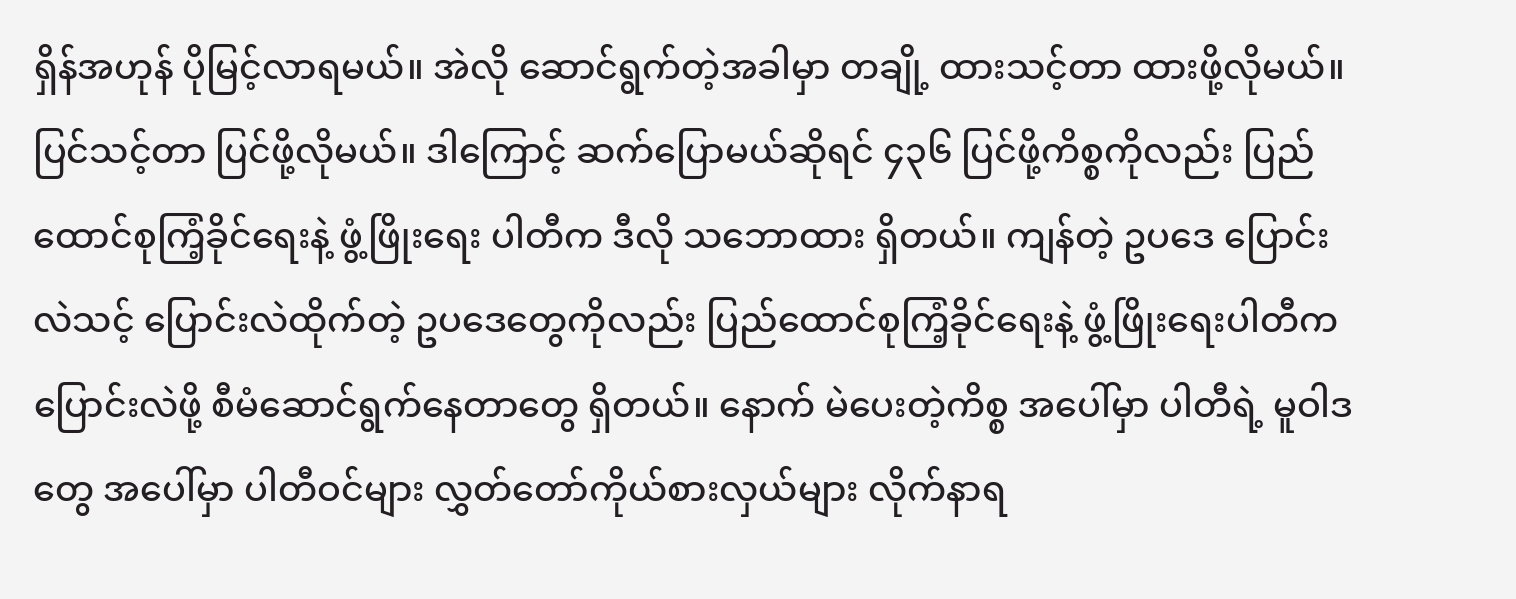ရှိန်အဟုန် ပိုမြင့်လာရမယ်။ အဲလို ဆောင်ရွက်တဲ့အခါမှာ တချို့ ထားသင့်တာ ထားဖို့လိုမယ်။ ပြင်သင့်တာ ပြင်ဖို့လိုမယ်။ ဒါကြောင့် ဆက်ပြောမယ်ဆိုရင် ၄၃၆ ပြင်ဖို့ကိစ္စကိုလည်း ပြည်ထောင်စုကြံ့ခိုင်ရေးနဲ့ ဖွံ့ဖြိုးရေး ပါတီက ဒီလို သဘောထား ရှိတယ်။ ကျန်တဲ့ ဥပဒေ ပြောင်းလဲသင့် ပြောင်းလဲထိုက်တဲ့ ဥပဒေတွေကိုလည်း ပြည်ထောင်စုကြံ့ခိုင်ရေးနဲ့ ဖွံ့ဖြိုးရေးပါတီက ပြောင်းလဲဖို့ စီမံဆောင်ရွက်နေတာတွေ ရှိတယ်။ နောက် မဲပေးတဲ့ကိစ္စ အပေါ်မှာ ပါတီရဲ့ မူဝါဒတွေ အပေါ်မှာ ပါတီဝင်များ လွှတ်တော်ကိုယ်စားလှယ်များ လိုက်နာရ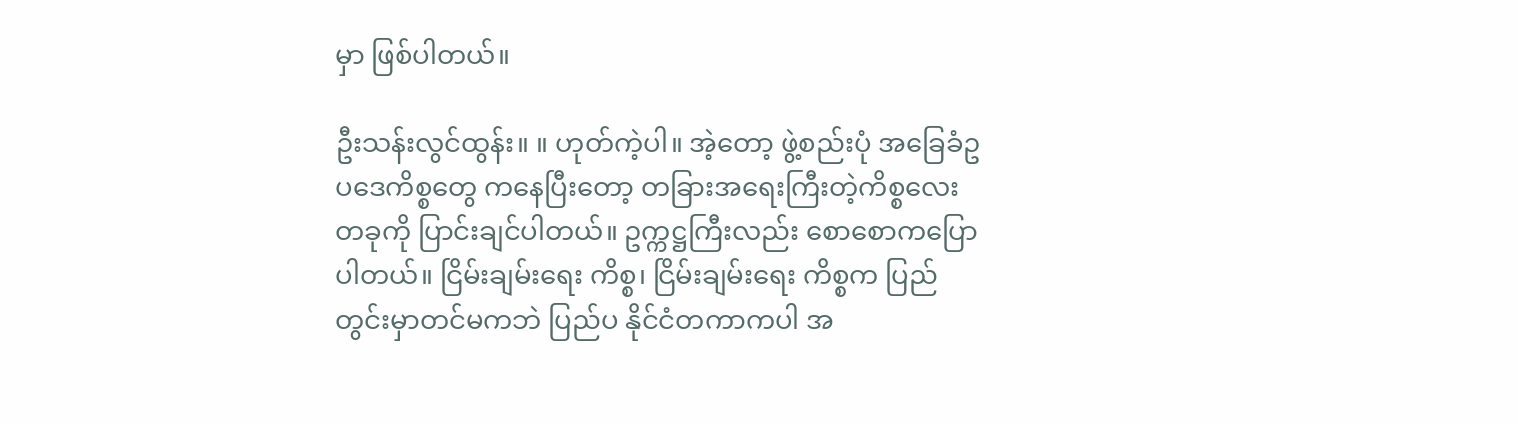မှာ ဖြစ်ပါတယ်။

ဦးသန်းလွင်ထွန်း။ ။ ဟုတ်ကဲ့ပါ။ အဲ့တော့ ဖွဲ့စည်းပုံ အခြေခံဥပဒေကိစ္စတွေ ကနေပြီးတော့ တခြားအရေးကြီးတဲ့ကိစ္စလေးတခုကို ပြာင်းချင်ပါတယ်။ ဥက္ကဋ္ဌကြီးလည်း စောစောကပြောပါတယ်။ ငြိမ်းချမ်းရေး ကိစ္စ၊ ငြိမ်းချမ်းရေး ကိစ္စက ပြည်တွင်းမှာတင်မကဘဲ ပြည်ပ နိုင်ငံတကာကပါ အ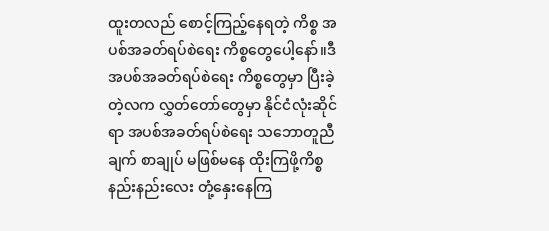ထူးတလည် စောင့်ကြည့်နေရတဲ့ ကိစ္စ အပစ်အခတ်ရပ်စဲရေး ကိစ္စတွေပေါ့နော်။ဒီအပစ်အခတ်ရပ်စဲရေး ကိစ္စတွေမှာ ပြီးခဲ့တဲ့လက လွှတ်တော်တွေမှာ နိုင်ငံလုံးဆိုင်ရာ အပစ်အခတ်ရပ်စဲရေး သဘောတူညီချက် စာချုပ် မဖြစ်မနေ ထိုးကြဖို့ကိစ္စ နည်းနည်းလေး တုံ့နှေးနေကြ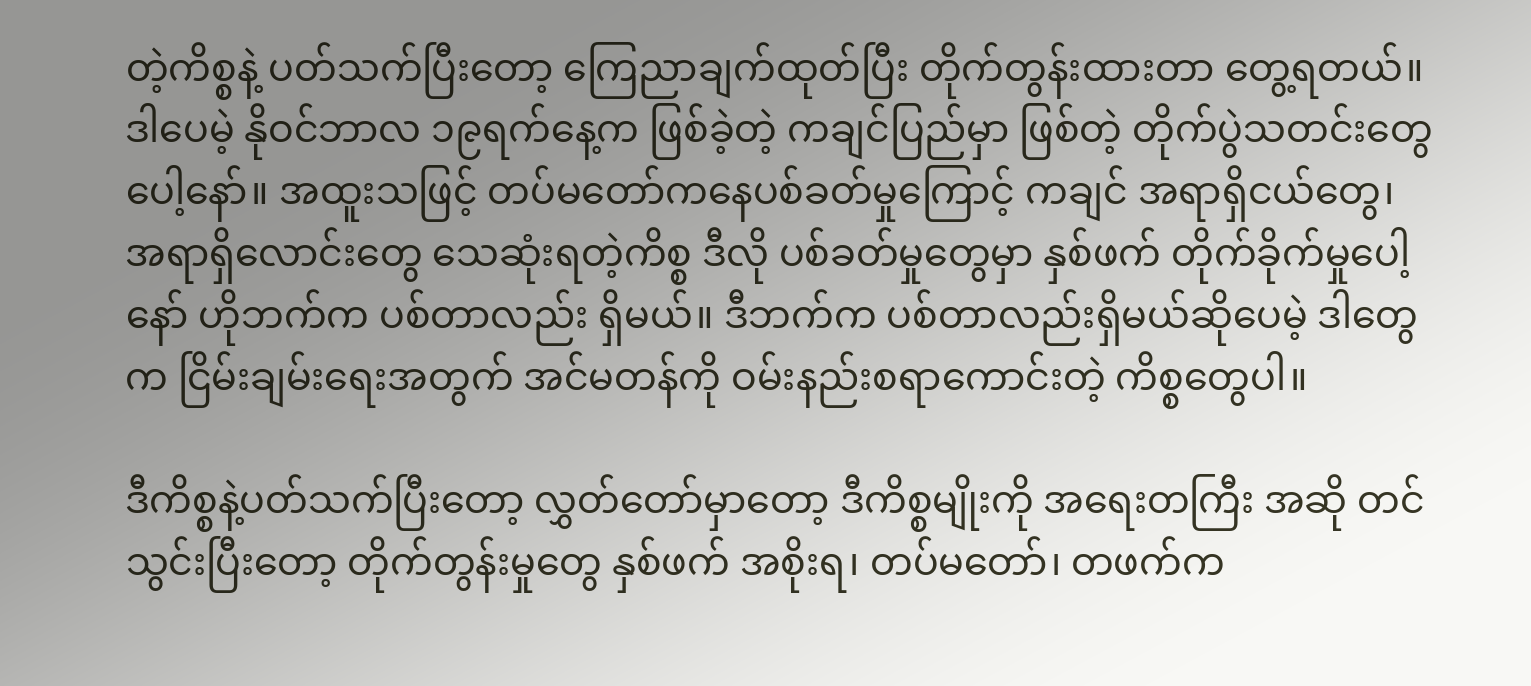တဲ့ကိစ္စနဲ့ ပတ်သက်ပြီးတော့ ကြေညာချက်ထုတ်ပြီး တိုက်တွန်းထားတာ တွေ့ရတယ်။ ဒါပေမဲ့ နိုဝင်ဘာလ ၁၉ရက်နေ့က ဖြစ်ခဲ့တဲ့ ကချင်ပြည်မှာ ဖြစ်တဲ့ တိုက်ပွဲသတင်းတွေပေါ့နော်။ အထူးသဖြင့် တပ်မတော်ကနေပစ်ခတ်မှုကြောင့် ကချင် အရာရှိငယ်တွေ၊ အရာရှိလောင်းတွေ သေဆုံးရတဲ့ကိစ္စ ဒီလို ပစ်ခတ်မှုတွေမှာ နှစ်ဖက် တိုက်ခိုက်မှုပေါ့နော် ဟိုဘက်က ပစ်တာလည်း ရှိမယ်။ ဒီဘက်က ပစ်တာလည်းရှိမယ်ဆိုပေမဲ့ ဒါတွေက ငြိမ်းချမ်းရေးအတွက် အင်မတန်ကို ဝမ်းနည်းစရာကောင်းတဲ့ ကိစ္စတွေပါ။

ဒီကိစ္စနဲ့ပတ်သက်ပြီးတော့ လွှတ်တော်မှာတော့ ဒီကိစ္စမျိုးကို အရေးတကြီး အဆို တင်သွင်းပြီးတော့ တိုက်တွန်းမှုတွေ နှစ်ဖက် အစိုးရ၊ တပ်မတော်၊ တဖက်က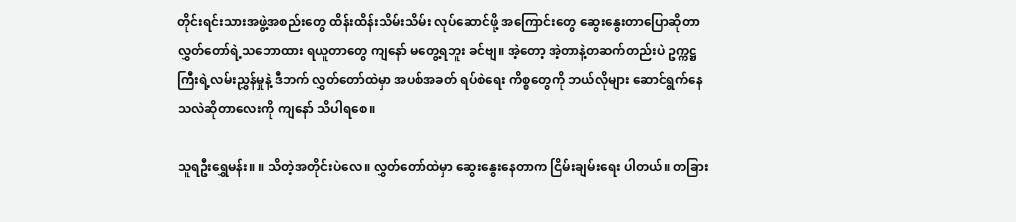တိုင်းရင်းသားအဖွဲ့အစည်းတွေ ထိန်းထိန်းသိမ်းသိမ်း လုပ်ဆောင်ဖို့ အကြောင်းတွေ ဆွေးနွေးတာပြောဆိုတာ လွှတ်တော်ရဲ့သဘောထား ရယူတာတွေ ကျနော် မတွေ့ရဘူး ခင်ဗျ။ အဲ့တော့ အဲ့တာနဲ့တဆက်တည်းပဲ ဥက္ကဋ္ဌကြီးရဲ့လမ်းညွှန်မှုနဲ့ ဒီဘက် လွှတ်တော်ထဲမှာ အပစ်အခတ် ရပ်စဲရေး ကိစ္စတွေကို ဘယ်လိုများ ဆောင်ရွက်နေသလဲဆိုတာလေးကို ကျနော် သိပါရစေ။

သူရဦးရွှေမန်း။ ။ သိတဲ့အတိုင်းပဲလေ။ လွှတ်တော်ထဲမှာ ဆွေးနွေးနေတာက ငြိမ်းချမ်းရေး ပါတယ်။ တခြား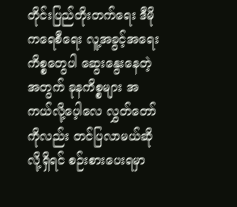တိုင်းပြည်တိုးတက်ရေး ဒီမိုကရေစီရေး လူ့အခွင့်အရေးကိစ္စတွေပါ ဆွေးနွေးနေတဲ့အတွက် ခုနကိစ္စများ အကယ်လို့ပေ့ါလေ လွှတ်တော်ကိုလည်း တင်ပြလာမယ်ဆိုလို့ရှိရင် စဉ်းစားပေးရမှာ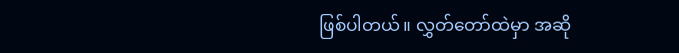ဖြစ်ပါတယ်။ လွှတ်တော်ထဲမှာ အဆို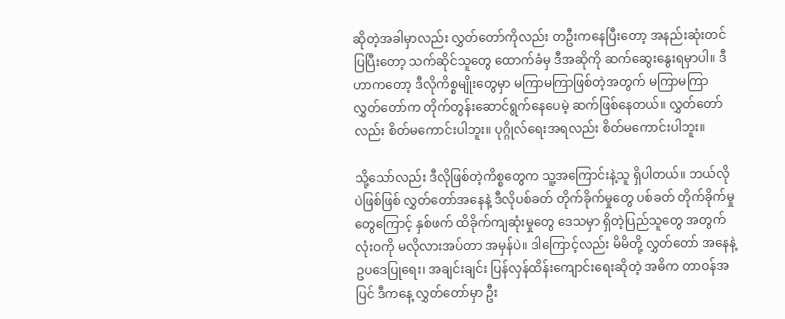ဆိုတဲ့အခါမှာလည်း လွှတ်တော်ကိုလည်း တဦးကနေပြီးတော့ အနည်းဆုံးတင်ပြပြီးတော့ သက်ဆိုင်သူတွေ ထောက်ခံမှ ဒီအဆိုကို ဆက်ဆွေးနွေးရမှာပါ။ ဒီဟာကတော့ ဒီလိုကိစ္စမျိုးတွေမှာ မကြာမကြာဖြစ်တဲ့အတွက် မကြာမကြာ လွှတ်တော်က တိုက်တွန်းဆောင်ရွက်နေပေမဲ့ ဆက်ဖြစ်နေတယ်။ လွှတ်တော်လည်း စိတ်မကောင်းပါဘူး။ ပုဂ္ဂိုလ်ရေးအရလည်း စိတ်မကောင်းပါဘူး။

သို့သော်လည်း ဒီလိုဖြစ်တဲ့ကိစ္စတွေက သူ့အကြောင်းနဲ့သူ ရှိပါတယ်။ ဘယ်လိုပဲဖြစ်ဖြစ် လွှတ်တော်အနေနဲ့ ဒီလိုပစ်ခတ် တိုက်ခိုက်မှုတွေ ပစ်ခတ် တိုက်ခိုက်မှုတွေကြောင့် နှစ်ဖက် ထိခိုက်ကျဆုံးမှုတွေ ဒေသမှာ ရှိတဲ့ပြည်သူတွေ အတွက် လုံးဝကို မလိုလားအပ်တာ အမှန်ပဲ။ ဒါကြောင့်လည်း မိမိတို့ လွှတ်တော် အနေနဲ့ ဥပဒေပြုရေး၊ အချင်းချင်း ပြန်လှန်ထိန်းကျောင်းရေးဆိုတဲ့ အဓိက တာဝန်အပြင် ဒီကနေ့ လွှတ်တော်မှာ ဦး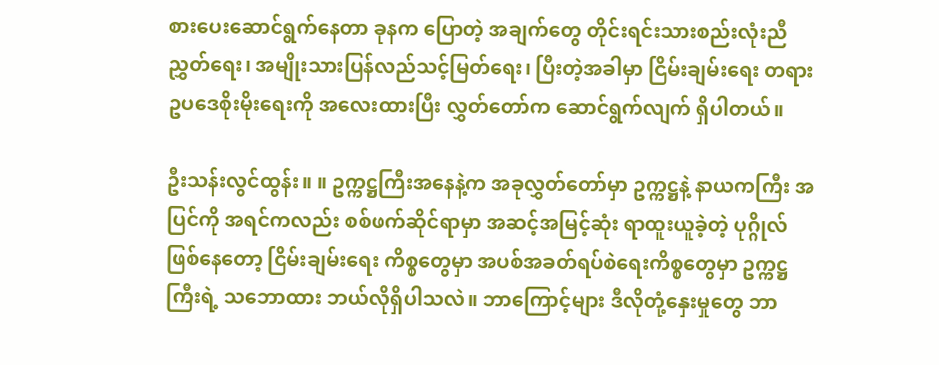စားပေးဆောင်ရွက်နေတာ ခုနက ပြောတဲ့ အချက်တွေ တိုင်းရင်းသားစည်းလုံးညီညွှတ်ရေး၊ အမျိုးသားပြန်လည်သင့်မြတ်ရေး၊ ပြီးတဲ့အခါမှာ ငြိမ်းချမ်းရေး တရားဥပဒေစိုးမိုးရေးကို အလေးထားပြီး လွှတ်တော်က ဆောင်ရွက်လျက် ရှိပါတယ်။

ဦးသန်းလွင်ထွန်း။ ။ ဥက္ကဋ္ဌကြီးအနေနဲ့က အခုလွှတ်တော်မှာ ဥက္ကဋ္ဌနဲ့ နာယကကြီး အပြင်ကို အရင်ကလည်း စစ်ဖက်ဆိုင်ရာမှာ အဆင့်အမြင့်ဆုံး ရာထူးယူခဲ့တဲ့ ပုဂ္ဂိုလ်ဖြစ်နေတော့ ငြိမ်းချမ်းရေး ကိစ္စတွေမှာ အပစ်အခတ်ရပ်စဲရေးကိစ္စတွေမှာ ဥက္ကဋ္ဌကြီးရဲ့ သဘောထား ဘယ်လိုရှိပါသလဲ။ ဘာကြောင့်များ ဒီလိုတုံ့နှေးမှုတွေ ဘာ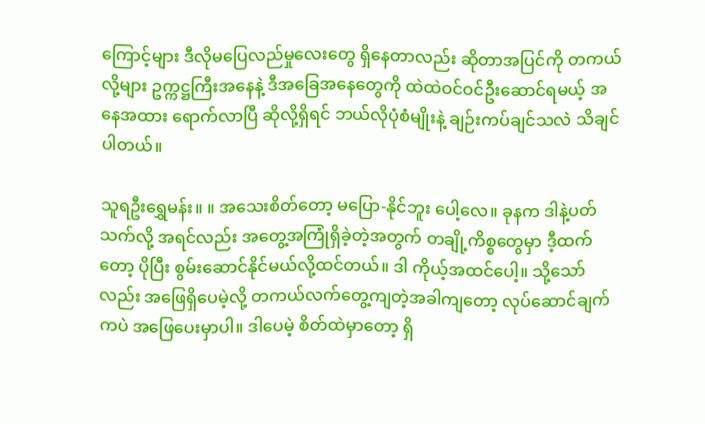ကြောင့်များ ဒီလိုမပြေလည်မှုလေးတွေ ရှိနေတာလည်း ဆိုတာအပြင်ကို တကယ်လို့များ ဥက္ကဋ္ဌကြီးအနေနဲ့ ဒီအခြေအနေတွေကို ထဲထဲဝင်ဝင်ဦးဆောင်ရမယ့် အနေအထား ရောက်လာပြီ ဆိုလို့ရှိရင် ဘယ်လိုပုံစံမျိုးနဲ့ ချဉ်းကပ်ချင်သလဲ သိချင်ပါတယ်။

သူရဦးရွှေမန်း။ ။ အသေးစိတ်တော့ မပြော-နိုင်ဘူး ပေါ့လေ။ ခုနက ဒါနဲ့ပတ်သက်လို့ အရင်လည်း အတွေ့အကြုံရှိခဲ့တဲ့အတွက် တချို့ကိစ္စတွေမှာ ဒီ့ထက်တော့ ပိုပြီး စွမ်းဆောင်နိုင်မယ်လို့ထင်တယ်။ ဒါ ကိုယ့်အထင်ပေါ့။ သို့သော်လည်း အဖြေရှိပေမဲ့လို့ တကယ်လက်တွေ့ကျတဲ့အခါကျတော့ လုပ်ဆောင်ချက်ကပဲ အဖြေပေးမှာပါ။ ဒါပေမဲ့ စိတ်ထဲမှာတော့ ရှိ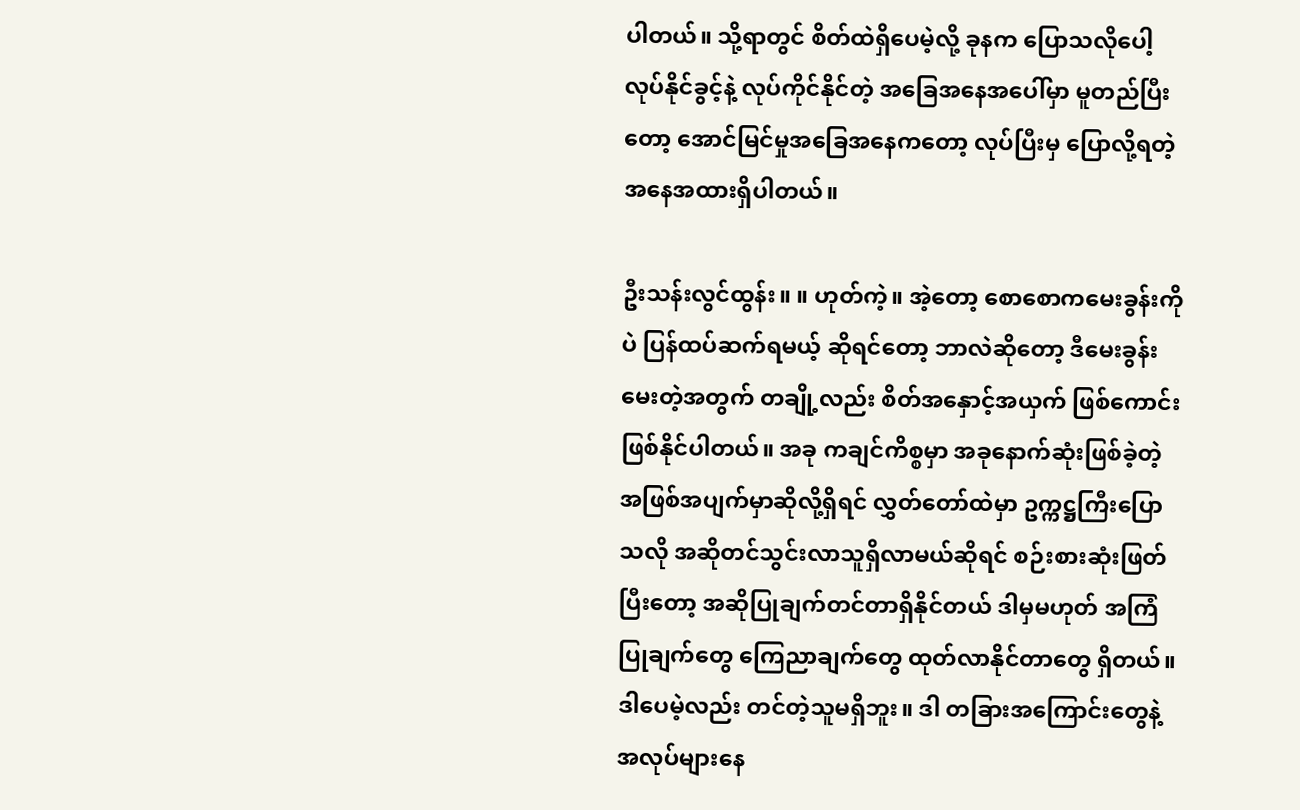ပါတယ်။ သို့ရာတွင် စိတ်ထဲရှိပေမဲ့လို့ ခုနက ပြောသလိုပေါ့ လုပ်နိုင်ခွင့်နဲ့ လုပ်ကိုင်နိုင်တဲ့ အခြေအနေအပေါ်မှာ မူတည်ပြီးတော့ အောင်မြင်မှုအခြေအနေကတော့ လုပ်ပြီးမှ ပြောလို့ရတဲ့ အနေအထားရှိပါတယ်။

ဦးသန်းလွင်ထွန်း။ ။ ဟုတ်ကဲ့။ အဲ့တော့ စောစောကမေးခွန်းကိုပဲ ပြန်ထပ်ဆက်ရမယ့် ဆိုရင်တော့ ဘာလဲဆိုတော့ ဒီမေးခွန်းမေးတဲ့အတွက် တချို့လည်း စိတ်အနှောင့်အယှက် ဖြစ်ကောင်းဖြစ်နိုင်ပါတယ်။ အခု ကချင်ကိစ္စမှာ အခုနောက်ဆုံးဖြစ်ခဲ့တဲ့ အဖြစ်အပျက်မှာဆိုလို့ရှိရင် လွှတ်တော်ထဲမှာ ဥက္ကဋ္ဌကြီးပြောသလို အဆိုတင်သွင်းလာသူရှိလာမယ်ဆိုရင် စဉ်းစားဆုံးဖြတ်ပြီးတော့ အဆိုပြုချက်တင်တာရှိနိုင်တယ် ဒါမှမဟုတ် အကြံပြုချက်တွေ ကြေညာချက်တွေ ထုတ်လာနိုင်တာတွေ ရှိတယ်။ ဒါပေမဲ့လည်း တင်တဲ့သူမရှိဘူး။ ဒါ တခြားအကြောင်းတွေနဲ့ အလုပ်များနေ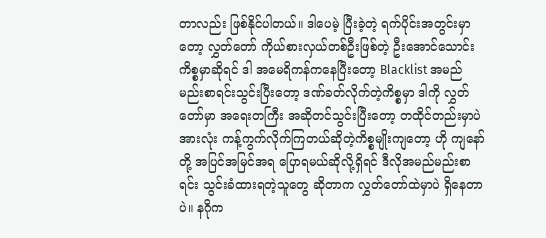တာလည်း ဖြစ်နိုင်ပါတယ်။ ဒါပေမဲ့ ပြီးခဲ့တဲ့ ရက်ပိုင်းအတွင်းမှာတော့ လွှတ်တော် ကိုယ်စားလှယ်တစ်ဦးဖြစ်တဲ့ ဦးအောင်သောင်းကိစ္စမှာဆိုရင် ဒါ အမေရိကန်ကနေပြီးတော့ Blacklist အမည်မည်းစာရင်းသွင်းပြီးတော့ ဒဏ်ခတ်လိုက်တဲ့ကိစ္စမှာ ဒါကို လွှတ်တော်မှာ အရေးတကြီး အဆိုတင်သွင်းပြီးတော့ တထိုင်တည်းမှာပဲ အားလုံး ကန့်ကွက်လိုက်ကြတယ်ဆိုတဲ့ကိစ္စမျိုးကျတော့ ဟို ကျနော်တို့ အပြင်အမြင်အရ ပြောရမယ်ဆိုလို့ရှိရင် ဒီလိုအမည်မည်းစာရင်း သွင်းခံထားရတဲ့သူတွေ ဆိုတာက လွှတ်တော်ထဲမှာပဲ ရှိနေတာပဲ။ နဂိုက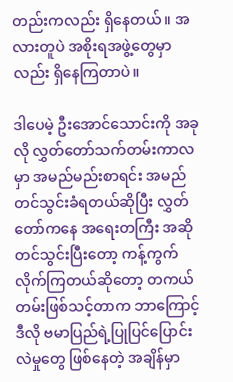တည်းကလည်း ရှိနေတယ်။ အလားတူပဲ အစိုးရအဖွဲ့တွေမှာလည်း ရှိနေကြတာပဲ။

ဒါပေမဲ့ ဦးအောင်သောင်းကို အခုလို လွှတ်တော်သက်တမ်းကာလမှာ အမည်မည်းစာရင်း အမည်တင်သွင်းခံရတယ်ဆိုပြီး လွှတ်တော်ကနေ အရေးတကြီး အဆိုတင်သွင်းပြီးတော့ ကန့်ကွက်လိုက်ကြတယ်ဆိုတော့ တကယ်တမ်းဖြစ်သင့်တာက ဘာကြောင့် ဒီလို ဗမာပြည်ရဲ့ပြုပြင်ပြောင်းလဲမှုတွေ ဖြစ်နေတဲ့ အချိန်မှာ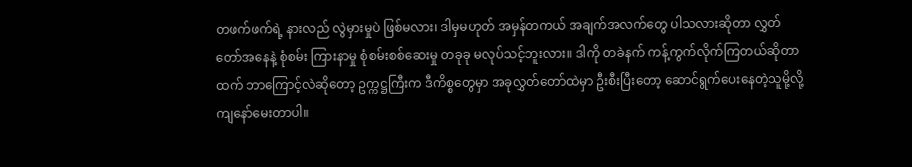တဖက်ဖက်ရဲ့ နားလည် လွဲမှားမှုပဲ ဖြစ်မလား၊ ဒါမှမဟုတ် အမှန်တကယ် အချက်အလက်တွေ ပါသလားဆိုတာ လွှတ်တော်အနေနဲ့ စုံစမ်း ကြားနာမှု စုံစမ်းစစ်ဆေးမှု တခုခု မလုပ်သင့်ဘူးလား။ ဒါကို တခဲနက် ကန့်ကွက်လိုက်ကြတယ်ဆိုတာထက် ဘာကြောင့်လဲဆိုတော့ ဥက္ကဋ္ဌကြီးက ဒီကိစ္စတွေမှာ အခုလွှတ်တော်ထဲမှာ ဦးစီးပြီးတော့ ဆောင်ရွက်ပေးနေတဲ့သူမို့လို့ ကျနော်မေးတာပါ။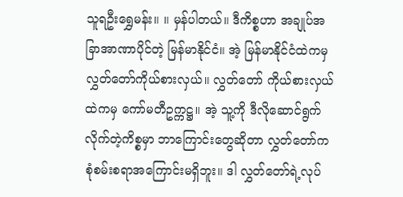သူရဦးရွှေမန်း။ ။ မှန်ပါတယ်။ ဒီကိစ္စဟာ အချုပ်အခြာအာဏာပိုင်တဲ့ မြန်မာနိုင်ငံ။ အဲ့ မြန်မာနိုင်ငံထဲကမှ လွှတ်တော်ကိုယ်စားလှယ်။ လွှတ်တော် ကိုယ်စားလှယ်ထဲကမှ ကော်မတီဥက္ကဋ္ဌ။ အဲ့ သူ့ကို ဒီလိုဆောင်ရွက်လိုက်တဲ့ကိစ္စမှာ ဘာကြောင်းတွေဆိုတာ လွှတ်တော်က စုံစမ်းစရာအကြောင်းမရှိဘူး။ ဒါ လွှတ်တော်ရဲ့လုပ်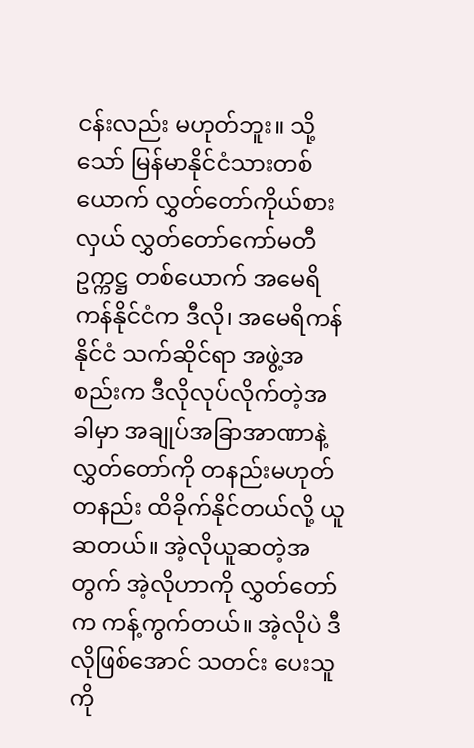ငန်းလည်း မဟုတ်ဘူး။ သို့သော် မြန်မာနိုင်ငံသားတစ်ယောက် လွှတ်တော်ကိုယ်စားလှယ် လွှတ်တော်ကော်မတီဥက္ကဋ္ဌ တစ်ယောက် အမေရိကန်နိုင်ငံက ဒီလို၊ အမေရိကန်နိုင်ငံ သက်ဆိုင်ရာ အဖွဲ့အစည်းက ဒီလိုလုပ်လိုက်တဲ့အခါမှာ အချုပ်အခြာအာဏာနဲ့ လွှတ်တော်ကို တနည်းမဟုတ် တနည်း ထိခိုက်နိုင်တယ်လို့ ယူဆတယ်။ အဲ့လိုယူဆတဲ့အတွက် အဲ့လိုဟာကို လွှတ်တော်က ကန့်ကွက်တယ်။ အဲ့လိုပဲ ဒီလိုဖြစ်အောင် သတင်း ပေးသူကို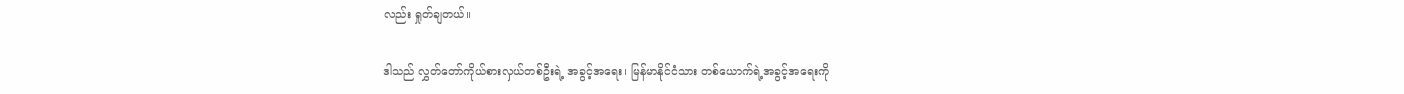လည်း ရှုတ်ချတယ်။

ဒါသည် လွှတ်တော်ကိုယ်စားလှယ်တစ်ဦးရဲ့ အခွင့်အရေး၊ မြန်မာနိုင်ငံသား တစ်ယောက်ရဲ့အခွင့်အရေးကို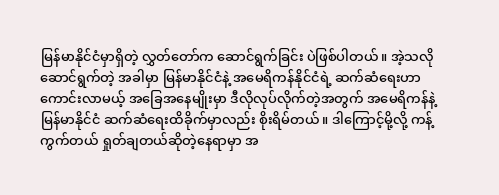မြန်မာနိုင်ငံမှာရှိတဲ့ လွှတ်တော်က ဆောင်ရွက်ခြင်း ပဲဖြစ်ပါတယ်။ အဲ့သလိုဆောင်ရွက်တဲ့ အခါမှာ မြန်မာနိုင်ငံနဲ့ အမေရိကန်နိုင်ငံရဲ့ ဆက်ဆံရေးဟာ ကောင်းလာမယ့် အခြေအနေမျိုးမှာ ဒီလိုလုပ်လိုက်တဲ့အတွက် အမေရိကန်နဲ့ မြန်မာနိုင်ငံ ဆက်ဆံရေးထိခိုက်မှာလည်း စိုးရိမ်တယ်။ ဒါကြောင့်မို့လို့ ကန့်ကွက်တယ် ရှုတ်ချတယ်ဆိုတဲ့နေရာမှာ အ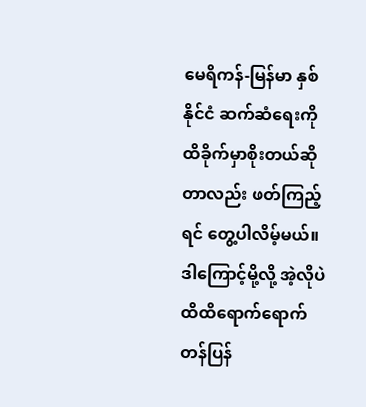မေရိကန်-မြန်မာ နှစ်နိုင်ငံ ဆက်ဆံရေးကို ထိခိုက်မှာစိုးတယ်ဆိုတာလည်း ဖတ်ကြည့်ရင် တွေ့ပါလိမ့်မယ်။ ဒါကြောင့်မို့လို့ အဲ့လိုပဲ ထိထိရောက်ရောက် တန်ပြန်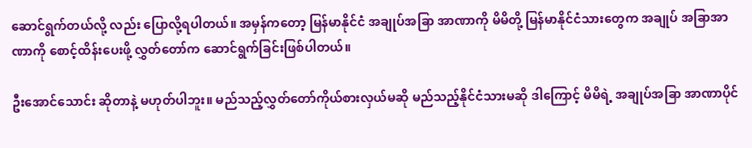ဆောင်ရွက်တယ်လို့ လည်း ပြောလို့ရပါတယ်။ အမှန်ကတော့ မြန်မာနိုင်ငံ အချုပ်အခြာ အာဏာကို မိမိတို့ မြန်မာနိုင်ငံသားတွေက အချုပ် အခြာအာဏာကို စောင့်ထိန်းပေးဖို့ လွှတ်တော်က ဆောင်ရွက်ခြင်းဖြစ်ပါတယ်။

ဦးအောင်သောင်း ဆိုတာနဲ့ မဟုတ်ပါဘူး။ မည်သည့်လွှတ်တော်ကိုယ်စားလှယ်မဆို မည်သည့်နိုင်ငံသားမဆို ဒါကြောင့် မိမိရဲ့ အချုပ်အခြာ အာဏာပိုင်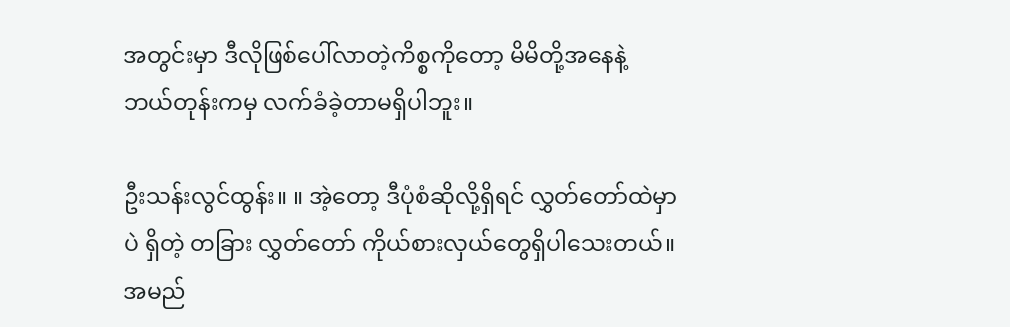အတွင်းမှာ ဒီလိုဖြစ်ပေါ်လာတဲ့ကိစ္စကိုတော့ မိမိတို့အနေနဲ့ ဘယ်တုန်းကမှ လက်ခံခဲ့တာမရှိပါဘူး။

ဦးသန်းလွင်ထွန်း။ ။ အဲ့တော့ ဒီပုံစံဆိုလို့ရှိရင် လွှတ်တော်ထဲမှာပဲ ရှိတဲ့ တခြား လွှတ်တော် ကိုယ်စားလှယ်တွေရှိပါသေးတယ်။ အမည်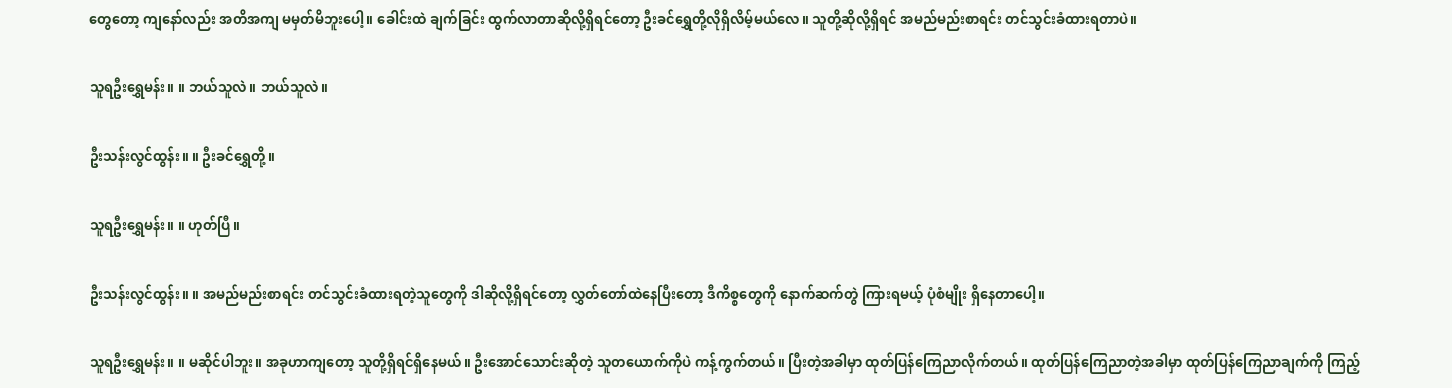တွေတော့ ကျနော်လည်း အတိအကျ မမှတ်မိဘူးပေါ့။ ခေါင်းထဲ ချက်ခြင်း ထွက်လာတာဆိုလို့ရှိရင်တော့ ဦးခင်ရွှေတို့လိုရှိလိမ့်မယ်လေ။ သူတို့ဆိုလို့ရှိရင် အမည်မည်းစာရင်း တင်သွင်းခံထားရတာပဲ။

သူရဦးရွှေမန်း။ ။ ဘယ်သူလဲ။ ဘယ်သူလဲ။

ဦးသန်းလွင်ထွန်း။ ။ ဦးခင်ရွှေတို့။

သူရဦးရွှေမန်း။ ။ ဟုတ်ပြီ။

ဦးသန်းလွင်ထွန်း။ ။ အမည်မည်းစာရင်း တင်သွင်းခံထားရတဲ့သူတွေကို ဒါဆိုလို့ရှိရင်တော့ လွှတ်တော်ထဲနေပြီးတော့ ဒီကိစ္စတွေကို နောက်ဆက်တွဲ ကြားရမယ့် ပုံစံမျိုး ရှိနေတာပေါ့။

သူရဦးရွှေမန်း။ ။ မဆိုင်ပါဘူး။ အခုဟာကျတော့ သူတို့ရှိရင်ရှိနေမယ်။ ဦးအောင်သောင်းဆိုတဲ့ သူတယောက်ကိုပဲ ကန့်ကွက်တယ်။ ပြီးတဲ့အခါမှာ ထုတ်ပြန်ကြေညာလိုက်တယ်။ ထုတ်ပြန်ကြေညာတဲ့အခါမှာ ထုတ်ပြန်ကြေညာချက်ကို ကြည့်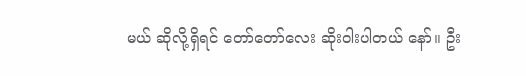မယ် ဆိုလို့ရှိရင် တော်တော်လေး ဆိုးဝါးပါတယ် နော်။ ဦး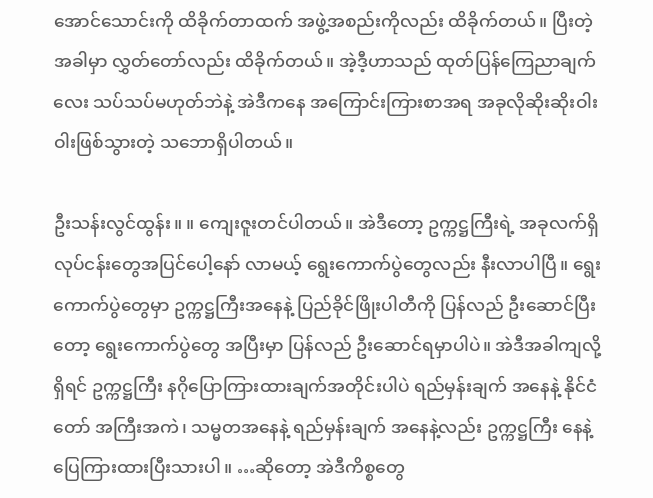အောင်သောင်းကို ထိခိုက်တာထက် အဖွဲ့အစည်းကိုလည်း ထိခိုက်တယ်။ ပြီးတဲ့အခါမှာ လွှတ်တော်လည်း ထိခိုက်တယ်။ အဲ့ဒီ့ဟာသည် ထုတ်ပြန်ကြေညာချက်လေး သပ်သပ်မဟုတ်ဘဲနဲ့ အဲဒီကနေ အကြောင်းကြားစာအရ အခုလိုဆိုးဆိုးဝါးဝါးဖြစ်သွားတဲ့ သဘောရှိပါတယ်။

ဦးသန်းလွင်ထွန်း။ ။ ကျေးဇူးတင်ပါတယ်။ အဲဒီတော့ ဥက္ကဋ္ဌကြီးရဲ့ အခုလက်ရှိ လုပ်ငန်းတွေအပြင်ပေါ့နော် လာမယ့် ရွေးကောက်ပွဲတွေလည်း နီးလာပါပြီ။ ရွေးကောက်ပွဲတွေမှာ ဥက္ကဋ္ဌကြီးအနေနဲ့ ပြည်ခိုင်ဖြိုးပါတီကို ပြန်လည် ဦးဆောင်ပြီးတော့ ရွေးကောက်ပွဲတွေ အပြီးမှာ ပြန်လည် ဦးဆောင်ရမှာပါပဲ။ အဲဒီအခါကျလို့ ရှိရင် ဥက္ကဋ္ဌကြီး နဂိုပြောကြားထားချက်အတိုင်းပါပဲ ရည်မှန်းချက် အနေနဲ့ နိုင်ငံတော် အကြီးအကဲ၊ သမ္မတအနေနဲ့ ရည်မှန်းချက် အနေနဲ့လည်း ဥက္ကဋ္ဌကြီး နေနဲ့ ပြေကြားထားပြီးသားပါ။ …ဆိုတော့ အဲဒီကိစ္စတွေ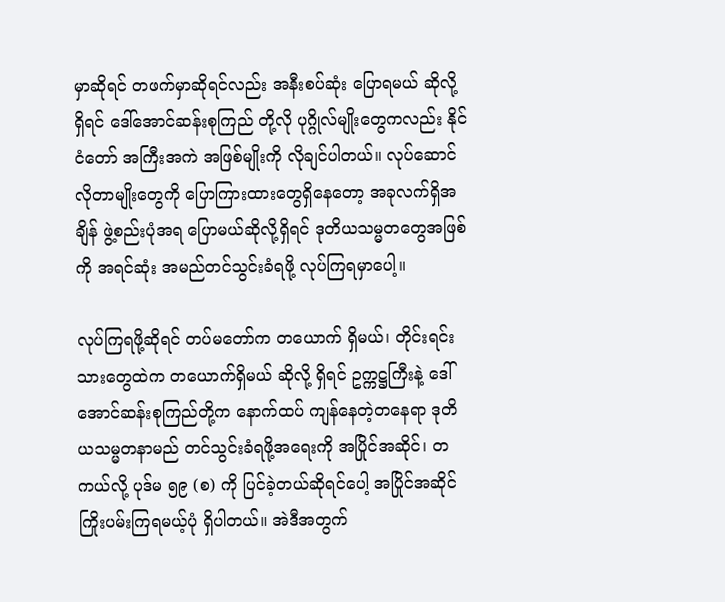မှာဆိုရင် တဖက်မှာဆိုရင်လည်း အနီးစပ်ဆုံး ပြောရမယ် ဆိုလို့ရှိရင် ဒေါ်အောင်ဆန်းစုကြည် တို့လို ပုဂ္ဂိုလ်မျိုးတွေကလည်း နိုင်ငံတော် အကြီးအကဲ အဖြစ်မျိုးကို လိုချင်ပါတယ်။ လုပ်ဆောင်လိုတာမျိုးတွေကို ပြောကြားထားတွေရှိနေတော့ အခုလက်ရှိအချိန် ဖွဲ့စည်းပုံအရ ပြောမယ်ဆိုလို့ရှိရင် ဒုတိယသမ္မတတွေအဖြစ်ကို အရင်ဆုံး အမည်တင်သွင်းခံရဖို့ လုပ်ကြရမှာပေါ့။

လုပ်ကြရဖို့ဆိုရင် တပ်မတော်က တယောက် ရှိမယ်၊ တိုင်းရင်းသားတွေထဲက တယောက်ရှိမယ် ဆိုလို့ ရှိရင် ဥက္ကဋ္ဌကြီးနဲ့ ဒေါ်အောင်ဆန်းစုကြည်တို့က နောက်ထပ် ကျန်နေတဲ့တနေရာ ဒုတိယသမ္မတနာမည် တင်သွင်းခံရဖို့အရေးကို အပြိုင်အဆိုင်၊ တကယ်လို့ ပုဒ်မ ၅၉ (စ) ကို ပြင်ခဲ့တယ်ဆိုရင်ပေါ့ အပြိုင်အဆိုင် ကြိုးပမ်းကြရမယ့်ပုံ ရှိပါတယ်။ အဲဒီအတွက်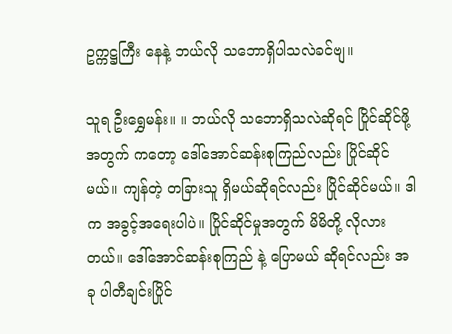ဥက္ကဋ္ဌကြီး နေနဲ့ ဘယ်လို သဘောရှိပါသလဲခင်ဗျ။

သူရ ဦးရွှေမန်း။ ။ ဘယ်လို သဘောရှိသလဲဆိုရင် ပြိုင်ဆိုင်ဖို့အတွက် ကတော့ ဒေါ်အောင်ဆန်းစုကြည်လည်း ပြိုင်ဆိုင်မယ်။ ကျန်တဲ့ တခြားသူ ရှိမယ်ဆိုရင်လည်း ပြိုင်ဆိုင်မယ်။ ဒါက အခွင့်အရေးပါပဲ။ ပြိုင်ဆိုင်မှုအတွက် မိမိတို့ လိုလားတယ်။ ဒေါ်အောင်ဆန်းစုကြည် နဲ့ ပြောမယ် ဆိုရင်လည်း အခု ပါတီချင်းပြိုင်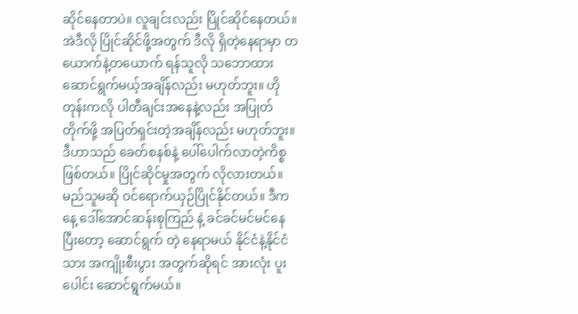ဆိုင်နေတာပဲ။ လူချင်းလည်း ပြိုင်ဆိုင်နေတယ်။ အဲဒီလို ပြိုင်ဆိုင်ဖို့အတွက် ဒီလို ရှိတဲ့နေရာမှာ တယောက်နဲ့တယောက် ရန်သူလို သဘောထား ဆောင်ရွက်မယ့်အချိန်လည်း မဟုတ်ဘူး။ ဟိုတုန်းကလို ပါတီချင်းအနေနဲ့လည်း အပြုတ်တိုက်ဖို့ အပြတ်ရှင်းတဲ့အချိန်လည်း မဟုတ်ဘူး။ ဒီဟာသည် ခေတ်စနစ်နဲ့ ပေါ်ပေါက်လာတဲ့ကိစ္စ ဖြစ်တယ်။ ပြိုင်ဆိုင်မှုအတွက် လိုလားတယ်။ မည်သူမဆို ဝင်ရောက်ယှဉ်ပြိုင်နိုင်တယ်။ ဒီကနေ့ ဒေါ်အောင်ဆန်းစုကြည် နဲ့ ခင်ခင်မင်မင်နေပြီးတော့ ဆောင်ရွက် တဲ့ နေရာမယ် နိုင်ငံနဲ့နိုင်ငံသား အကျိုးစီးပွား အတွက်ဆိုရင် အားလုံး ပူးပေါင်း ဆောင်ရွက်မယ်။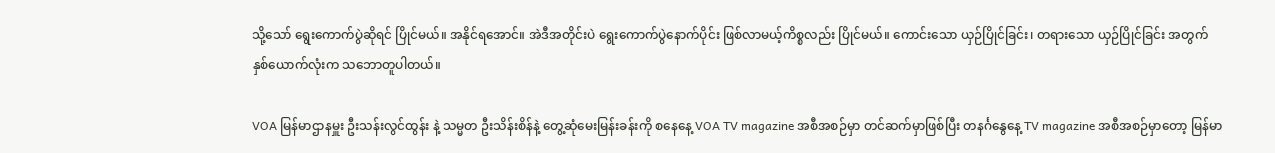သို့သော် ရွေးကောက်ပွဲဆိုရင် ပြိုင်မယ်။ အနိုင်ရအောင်။ အဲဒီအတိုင်းပဲ ရွေးကောက်ပွဲနောက်ပိုင်း ဖြစ်လာမယ့်ကိစ္စလည်း ပြိုင်မယ်။ ကောင်းသော ယှဉ်ပြိုင်ခြင်း၊ တရားသော ယှဉ်ပြိုင်ခြင်း အတွက် နှစ်ယောက်လုံးက သဘောတူပါတယ်။

VOA မြန်မာဌာနမှူး ဦးသန်းလွင်ထွန်း နဲ့ သမ္မတ ဦးသိန်းစိန်နဲ့ တွေ့ဆုံမေးမြန်းခန်းကို စနေနေ့ VOA TV magazine အစီအစဉ်မှာ တင်ဆက်မှာဖြစ်ပြီး တနင်္ဂနွေနေ့ TV magazine အစီအစဉ်မှာတော့ မြန်မာ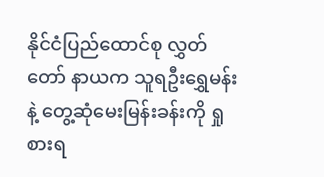နိုင်ငံပြည်ထောင်စု လွှတ်တော် နာယက သူရဦးရွှေမန်းနဲ့ တွေ့ဆုံမေးမြန်းခန်းကို ရှုစားရ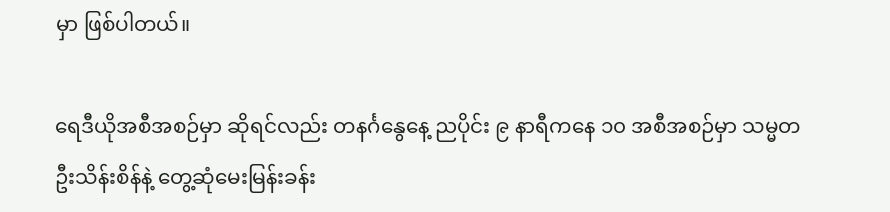မှာ ဖြစ်ပါတယ်။

ရေဒီယိုအစီအစဉ်မှာ ဆိုရင်လည်း တနင်္ဂနွေနေ့ ညပိုင်း ၉ နာရီကနေ ၁၀ အစီအစဉ်မှာ သမ္မတ ဦးသိန်းစိန်နဲ့ တွေ့ဆုံမေးမြန်းခန်း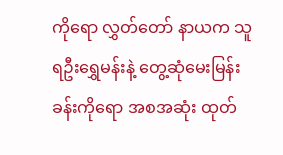ကိုရော လွှတ်တော် နာယက သူရဦးရွှေမန်းနဲ့ တွေ့ဆုံမေးမြန်းခန်းကိုရော အစအဆုံး ထုတ်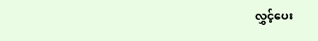လွှင့်ပေး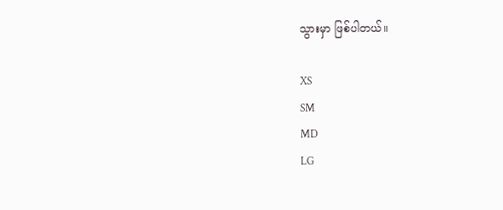သွားမှာ ဖြစ်ပါတယ်။

XS
SM
MD
LG